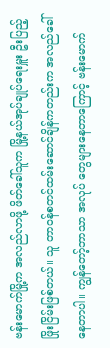ဗန်းမောက်မြို့က အလည်လာဖို့ ဖိတ်ခေါ်သူက မြို့နယ်အုပ်ချုပ်ရေးမှူး ဦးပြည့်ဖြိုးငြိမ်းဖြစ်တယ်။ သူ တာဝန်စတင်ထမ်းဆောင်ချိန်ကတည်းက အလည်ခေါ်နေတာပါ။ ကျွန်တော့်ဘာသာ အလုပ် တွေများနေတာကြောင့် ဗန်းမောက်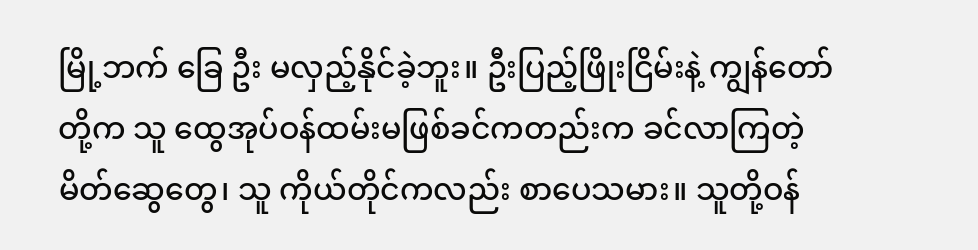မြို့ဘက် ခြေ ဦး မလှည့်နိုင်ခဲ့ဘူး။ ဦးပြည့်ဖြိုးငြိမ်းနဲ့ ကျွန်တော် တို့က သူ ထွေအုပ်ဝန်ထမ်းမဖြစ်ခင်ကတည်းက ခင်လာကြတဲ့ မိတ်ဆွေတွေ၊ သူ ကိုယ်တိုင်ကလည်း စာပေသမား။ သူတို့ဝန်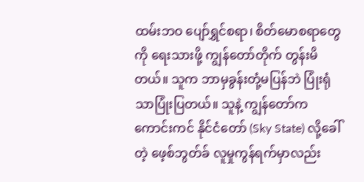ထမ်းဘဝ ပျော်ရွှင်စရာ၊ စိတ်မောစရာတွေကို ရေးသားဖို့ ကျွန်တော်တိုက် တွန်းမိတယ်။ သူက ဘာမှခွန်းတုံ့မပြန်ဘဲ ပြုံးရုံ သာပြုံးပြတယ်။ သူနဲ့ ကျွန်တော်က ကောင်းကင် နိုင်ငံတော် (Sky State) လို့ခေါ်တဲ့ ဖေ့စ်ဘွတ်ခ် လူမှုကွန်ရက်မှာလည်း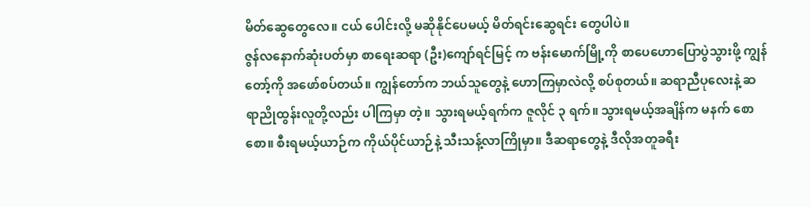မိတ်ဆွေတွေလေ။ ငယ် ပေါင်းလို့ မဆိုနိုင်ပေမယ့် မိတ်ရင်းဆွေရင်း တွေပါပဲ။
ဇွန်လနောက်ဆုံးပတ်မှာ စာရေးဆရာ (ဦး)ကျော်ရင်မြင့် က ဗန်းမောက်မြို့ကို စာပေဟောပြောပွဲသွားဖို့ ကျွန်တော့်ကို အဖော်စပ်တယ်။ ကျွန်တော်က ဘယ်သူတွေနဲ့ ဟောကြမှာလဲလို့ စပ်စုတယ်။ ဆရာညီပုလေးနဲ့ ဆရာညိုထွန်းလူတို့လည်း ပါကြမှာ တဲ့။ သွားရမယ့်ရက်က ဇူလိုင် ၃ ရက်။ သွားရမယ့်အချိန်က မနက် စောစော။ စီးရမယ့်ယာဉ်က ကိုယ်ပိုင်ယာဉ်နဲ့ သီးသန့်လာကြိုမှာ။ ဒီဆရာတွေနဲ့ ဒီလိုအတူခရီး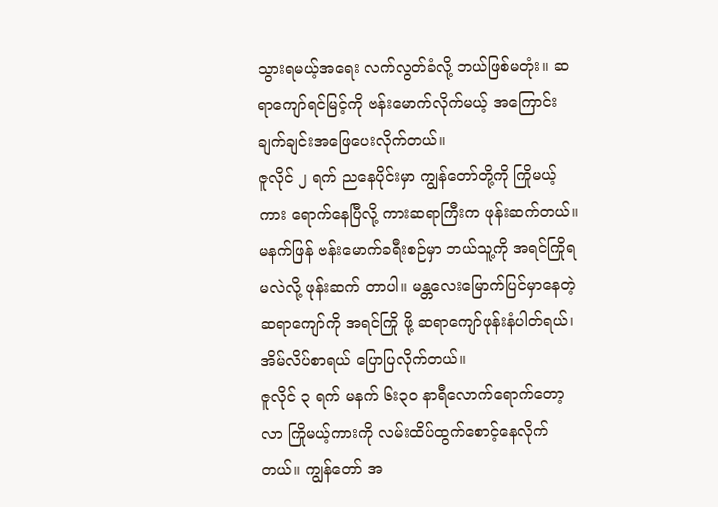သွားရမယ့်အရေး လက်လွတ်ခံလို့ ဘယ်ဖြစ်မတုံး။ ဆရာကျော်ရင်မြင့်ကို ဗန်းမောက်လိုက်မယ့် အကြောင်း ချက်ချင်းအဖြေပေးလိုက်တယ်။
ဇူလိုင် ၂ ရက် ညနေပိုင်းမှာ ကျွန်တော်တို့ကို ကြိုမယ့်ကား ရောက်နေပြီလို့ ကားဆရာကြီးက ဖုန်းဆက်တယ်။ မနက်ဖြန် ဗန်းမောက်ခရီးစဉ်မှာ ဘယ်သူ့ကို အရင်ကြိုရမလဲလို့ ဖုန်းဆက် တာပါ။ မန္တလေးမြောက်ပြင်မှာနေတဲ့ ဆရာကျော်ကို အရင်ကြို ဖို့ ဆရာကျော်ဖုန်းနံပါတ်ရယ်၊ အိမ်လိပ်စာရယ် ပြောပြလိုက်တယ်။
ဇူလိုင် ၃ ရက် မနက် ၆း၃ဝ နာရီလောက်ရောက်တော့ လာ ကြိုမယ့်ကားကို လမ်းထိပ်ထွက်စောင့်နေလိုက်တယ်။ ကျွန်တော် အ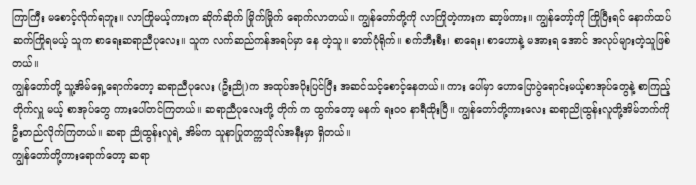ကြာကြီး မစောင့်လိုက်ရဘူး။ လာကြိုမယ့်ကားက ဆိုက်ဆိုက် မြိုက်မြိုက် ရောက်လာတယ်။ ကျွန်တော်တို့ကို လာကြိုတဲ့ကားက ဆာ့ဖ်ကား။ ကျွန်တော့်ကို ကြိုပြီးရင် နောက်ထပ်ဆက်ကြိုရမယ့် သူက စာရေးဆရာညီပုလေး။ သူက လက်ဆည်ကန်အရပ်မှာ နေ တဲ့သူ။ ဓာတ်ပုံရိုက်။ စက်ဘီးစီး၊ စာရေး၊ စာဟောနဲ့ မအားရ အောင် အလုပ်များတဲ့သူဖြစ်တယ်။
ကျွန်တော်တို့ သူ့အိမ်ရှေ့ရောက်တော့ ဆရာညီပုလေး (ဦးညို)က အထုပ်အပိုးပြင်ပြီး အဆင်သင့်စောင့်နေတယ်။ ကား ပေါ်မှာ ဟောပြောပွဲရောင်းမယ့်စာအုပ်တွေနဲ့ စာကြည့်တိုက်လှူ မယ့် စာအုပ်တွေ ကားပေါ်တင်ကြတယ်။ ဆရာညီပုလေးတို့ တိုက် က ထွက်တော့ မနက် ရးဝဝ နာရီထိုးပြီ။ ကျွန်တော်တို့ကားလေး ဆရာညိုထွန်းလူတို့အိမ်ဘက်ကို ဦးတည်လိုက်ကြတယ်။ ဆရာ ညိုထွန်းလူရဲ့ အိမ်က သူနာပြုတက္ကသိုလ်အနီးမှာ ရှိတယ်။
ကျွန်တော်တို့ကားရောက်တော့ ဆရာ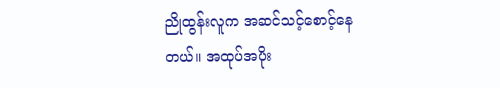ညိုထွန်းလူက အဆင်သင့်စောင့်နေတယ်။ အထုပ်အပိုး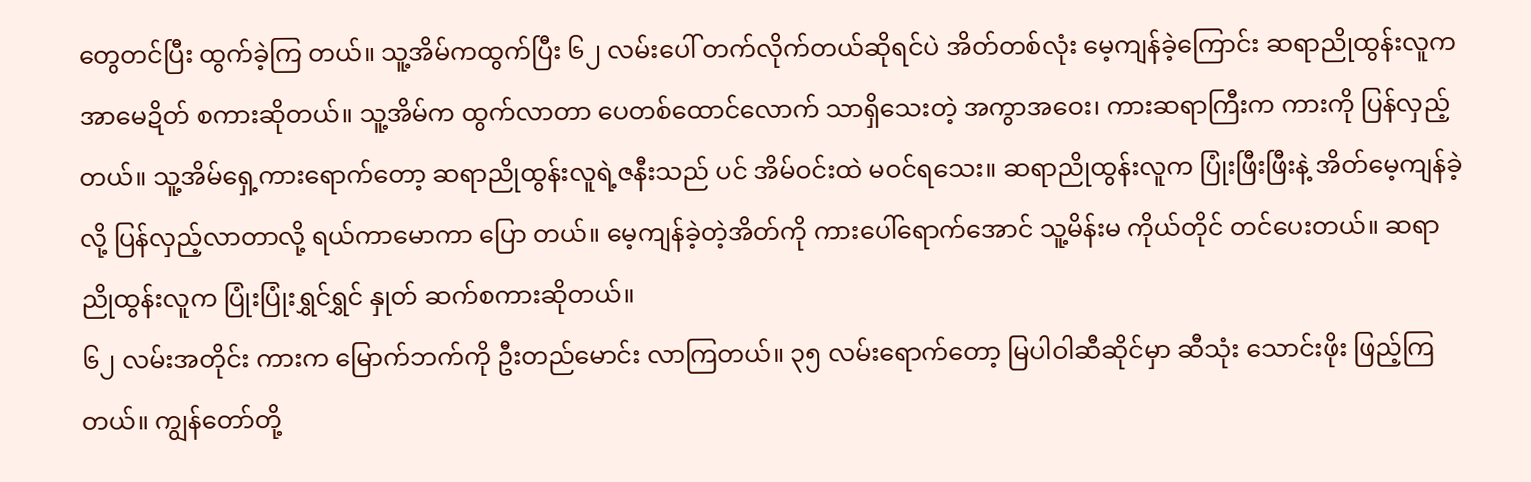တွေတင်ပြီး ထွက်ခဲ့ကြ တယ်။ သူ့အိမ်ကထွက်ပြီး ၆၂ လမ်းပေါ် တက်လိုက်တယ်ဆိုရင်ပဲ အိတ်တစ်လုံး မေ့ကျန်ခဲ့ကြောင်း ဆရာညိုထွန်းလူက အာမေဍိတ် စကားဆိုတယ်။ သူ့အိမ်က ထွက်လာတာ ပေတစ်ထောင်လောက် သာရှိသေးတဲ့ အကွာအဝေး၊ ကားဆရာကြီးက ကားကို ပြန်လှည့် တယ်။ သူ့အိမ်ရှေ့ကားရောက်တော့ ဆရာညိုထွန်းလူရဲ့ဇနီးသည် ပင် အိမ်ဝင်းထဲ မဝင်ရသေး။ ဆရာညိုထွန်းလူက ပြုံးဖြီးဖြီးနဲ့ အိတ်မေ့ကျန်ခဲ့လို့ ပြန်လှည့်လာတာလို့ ရယ်ကာမောကာ ပြော တယ်။ မေ့ကျန်ခဲ့တဲ့အိတ်ကို ကားပေါ်ရောက်အောင် သူ့မိန်းမ ကိုယ်တိုင် တင်ပေးတယ်။ ဆရာညိုထွန်းလူက ပြုံးပြုံးရွှင်ရွှင် နှုတ် ဆက်စကားဆိုတယ်။
၆၂ လမ်းအတိုင်း ကားက မြောက်ဘက်ကို ဦးတည်မောင်း လာကြတယ်။ ၃၅ လမ်းရောက်တော့ မြပါဝါဆီဆိုင်မှာ ဆီသုံး သောင်းဖိုး ဖြည့်ကြတယ်။ ကျွန်တော်တို့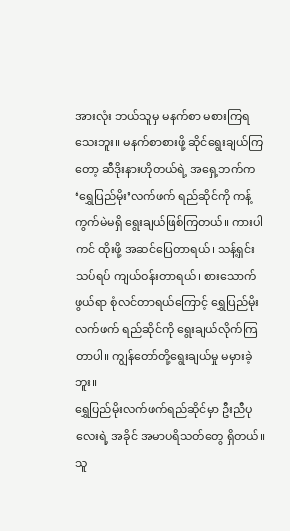အားလုံး ဘယ်သူမှ မနက်စာ မစားကြရသေးဘူး။ မနက်စာစားဖို့ ဆိုင်ရွေးချယ်ကြ တော့ ဆီဒိုးနားဟိုတယ်ရဲ့ အရှေ့ဘက်က ‘ရွှေပြည်မိုး’လက်ဖက် ရည်ဆိုင်ကို ကန့်ကွက်မဲမရှိ ရွေးချယ်ဖြစ်ကြတယ်။ ကားပါကင် ထိုးဖို့ အဆင်ပြေတာရယ်၊ သန့်ရှင်းသပ်ရပ် ကျယ်ဝန်းတာရယ်၊ စားသောက်ဖွယ်ရာ စုံလင်တာရယ်ကြောင့် ရွှေပြည်မိုးလက်ဖက် ရည်ဆိုင်ကို ရွေးချယ်လိုက်ကြတာပါ။ ကျွန်တော်တို့ရွေးချယ်မှု မမှားခဲ့ဘူး။
ရွှေပြည်မိုးလက်ဖက်ရည်ဆိုင်မှာ ဦးညီပုလေးရဲ့ အခိုင် အမာပရိသတ်တွေ ရှိတယ်။ သူ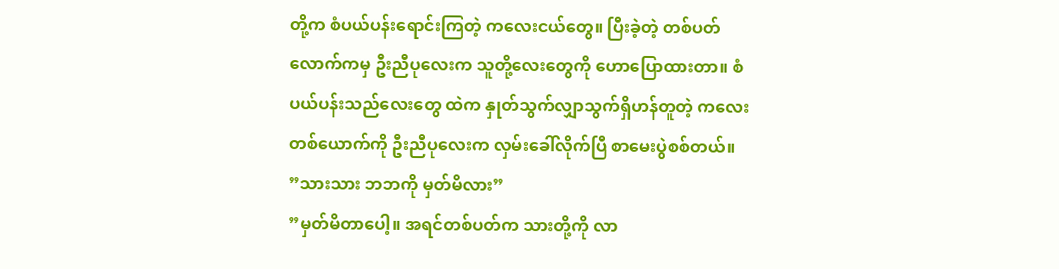တို့က စံပယ်ပန်းရောင်းကြတဲ့ ကလေးငယ်တွေ။ ပြီးခဲ့တဲ့ တစ်ပတ်လောက်ကမှ ဦးညီပုလေးက သူတို့လေးတွေကို ဟောပြောထားတာ။ စံပယ်ပန်းသည်လေးတွေ ထဲက နှုတ်သွက်လျှာသွက်ရှိဟန်တူတဲ့ ကလေးတစ်ယောက်ကို ဦးညီပုလေးက လှမ်းခေါ်လိုက်ပြီ စာမေးပွဲစစ်တယ်။
”သားသား ဘဘကို မှတ်မိလား”
”မှတ်မိတာပေါ့။ အရင်တစ်ပတ်က သားတို့ကို လာ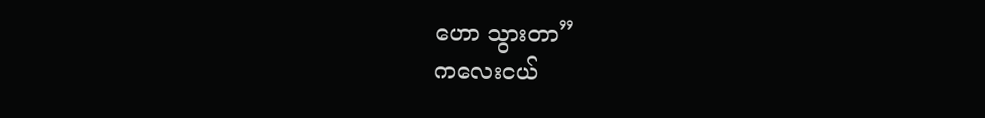ဟော သွားတာ”
ကလေးငယ်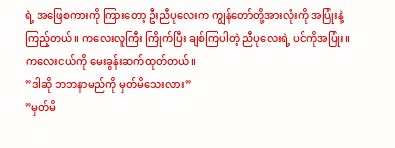ရဲ့ အဖြေစကားကို ကြားတော့ ဦးညီပုလေးက ကျွန်တော်တို့အားလုံးကို အပြုံးနဲ့ ကြည့်တယ်။ ကလေးလူကြီး ကြိုက်ပြီး ချစ်ကြပါတဲ့ ညီပုလေးရဲ့ ပင်ကိုအပြုံး။ ကလေးငယ်ကို မေးခွန်းဆက်ထုတ်တယ်။
”ဒါဆို ဘဘနာမည်ကို မှတ်မိသေးလား”
”မှတ်မိ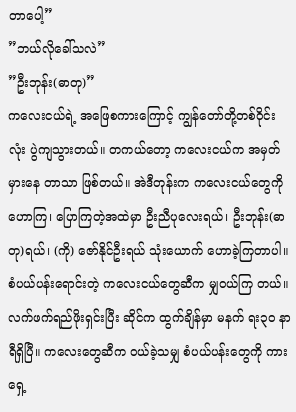တာပေါ့”
”ဘယ်လိုခေါ်သလဲ”
”ဦးဘုန်း(ဓာတု)”
ကလေးငယ်ရဲ့ အဖြေစကားကြောင့် ကျွန်တော်တို့တစ်ဝိုင်း လုံး ပွဲကျသွားတယ်။ တကယ်တော့ ကလေးငယ်က အမှတ်မှားနေ တာသာ ဖြစ်တယ်။ အဲဒီတုန်းက ကလေးငယ်တွေကို ဟောကြ၊ ပြောကြတဲ့အထဲမှာ ဦးညီပုလေးရယ်၊ ဦးဘုန်း(ဓာတု)ရယ်၊ (ကို) ဇော်နိုင်ဦးရယ် သုံးယောက် ဟောခဲ့ကြတာပါ။
စံပယ်ပန်းရောင်းတဲ့ ကလေးငယ်တွေဆီက မျှဝယ်ကြ တယ်။ လက်ဖက်ရည်ဖိုးရှင်းပြီး ဆိုင်က ထွက်ချိန်မှာ မနက် ရး၃ဝ နာရီရှိပြီ။ ကလေးတွေဆီက ဝယ်ခဲ့သမျှ စံပယ်ပန်းတွေကို ကား ရှေ့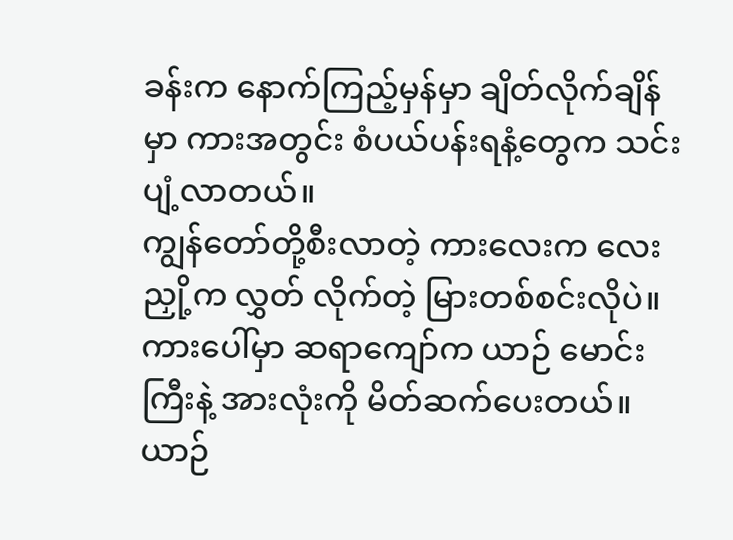ခန်းက နောက်ကြည့်မှန်မှာ ချိတ်လိုက်ချိန်မှာ ကားအတွင်း စံပယ်ပန်းရနံ့တွေက သင်းပျံ့လာတယ်။
ကျွန်တော်တို့စီးလာတဲ့ ကားလေးက လေးညှို့က လွှတ် လိုက်တဲ့ မြားတစ်စင်းလိုပဲ။ ကားပေါ်မှာ ဆရာကျော်က ယာဉ် မောင်းကြီးနဲ့ အားလုံးကို မိတ်ဆက်ပေးတယ်။ ယာဉ်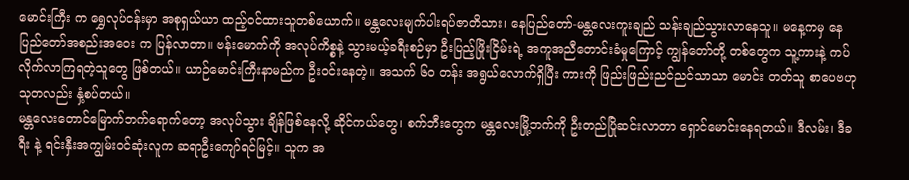မောင်းကြီး က ရွှေလုပ်ငန်းမှာ အစုရှယ်ယာ ထည့်ဝင်ထားသူတစ်ယောက်။ မန္တလေးမျက်ပါးရပ်ဇာတိသား၊ နေပြည်တော်-မန္တလေးကူးချည် သန်းချည်သွားလာနေသူ။ မနေ့ကမှ နေပြည်တော်အစည်းအဝေး က ပြန်လာတာ။ ဗန်းမောက်ကို အလုပ်ကိစ္စနဲ့ သွားမယ့်ခရီးစဉ်မှာ ဦးပြည့်ဖြိုးငြိမ်းရဲ့ အကူအညီတောင်းခံမှုကြောင့် ကျွန်တော်တို့ တစ်တွေက သူ့ကားနဲ့ ကပ်လိုက်လာကြရတဲ့သူတွေ ဖြစ်တယ်။ ယာဉ်မောင်းကြီးနာမည်က ဦးဝင်းနေတဲ့။ အသက် ၆ဝ တန်း အရွယ်လောက်ရှိပြီး ကားကို ဖြည်းဖြည်းညင်ညင်သာသာ မောင်း တတ်သူ စာပေဗဟုသုတလည်း နှံ့စပ်တယ်။
မန္တလေးတောင်မြောက်ဘက်ရောက်တော့ အလုပ်သွား ချိန်ဖြစ်နေလို့ ဆိုင်ကယ်တွေ၊ စက်ဘီးတွေက မန္တလေးမြို့ဘက်ကို ဦးတည်ပြိုဆင်းလာတာ ရှောင်မောင်းနေရတယ်။ ဒီလမ်း၊ ဒီခရီး နဲ့ ရင်းနှီးအကျွမ်းဝင်ဆုံးလူက ဆရာဦးကျော်ရင်မြင့်။ သူက အ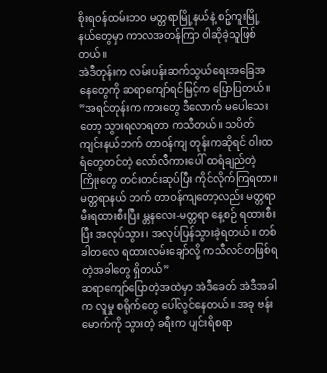စိုးရဝန်ထမ်းဘဝ မတ္တရာမြို့နယ်နဲ့ စဉ့်ကူးမြို့နယ်တွေမှာ ကာလအတန်ကြာ ဝါဆိုခဲ့သူဖြစ်တယ်။
အဲဒီတုန်းက လမ်းပန်းဆက်သွယ်ရေးအခြေအနေတွေကို ဆရာကျော်ရင်မြင့်က ပြောပြတယ်။
”အရင်တုန်းက ကားတွေ ဒီလောက် မပေါသေးတော့ သွားရလာရတာ ကသီတယ်။ သပိတ်ကျင်းနယ်ဘက် တာဝန်ကျ တုန်းကဆိုရင် ဝါးထရံတွေတင်တဲ့ လော်လီကားပေါ် ထရံချည်တဲ့ ကြိုးတွေ တင်းတင်းဆုပ်ပြီး ကိုင်လိုက်ကြရတာ။ မတ္တရာနယ် ဘက် တာဝန်ကျတော့လည်း မတ္တရာမီးရထားစီးပြီး မ္တနလေး-မတ္တရာ နေ့စဉ် ရထားစီးပြီး အလုပ်သွား၊ အလုပ်ပြန်သွားခဲ့ရတယ်။ တစ်ခါတလေ ရထားလမ်းချော်လို့ ကသီလင်တဖြစ်ရတဲ့အခါတွေ ရှိတယ်”
ဆရာကျော်ပြောတဲ့အထဲမှာ အဲဒီခေတ် အဲဒီအခါက လူမှု စရိုက်တွေ ပေါ်လွင်နေတယ်။ အခု ဗန်းမောက်ကို သွားတဲ့ ခရီးက ပျင်းရိစရာ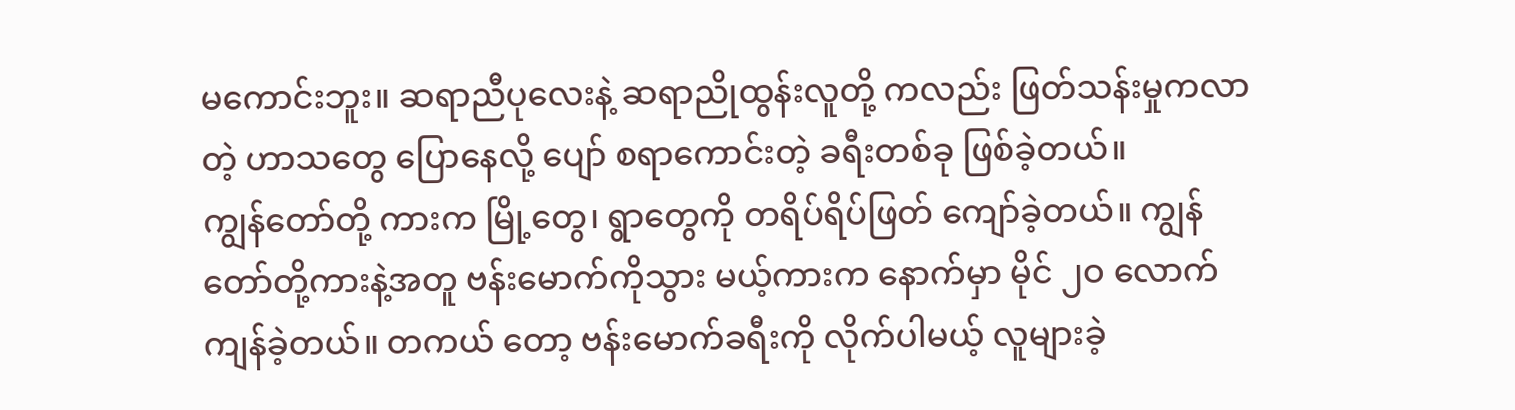မကောင်းဘူး။ ဆရာညီပုလေးနဲ့ ဆရာညိုထွန်းလူတို့ ကလည်း ဖြတ်သန်းမှုကလာတဲ့ ဟာသတွေ ပြောနေလို့ ပျော် စရာကောင်းတဲ့ ခရီးတစ်ခု ဖြစ်ခဲ့တယ်။
ကျွန်တော်တို့ ကားက မြို့တွေ၊ ရွာတွေကို တရိပ်ရိပ်ဖြတ် ကျော်ခဲ့တယ်။ ကျွန်တော်တို့ကားနဲ့အတူ ဗန်းမောက်ကိုသွား မယ့်ကားက နောက်မှာ မိုင် ၂ဝ လောက် ကျန်ခဲ့တယ်။ တကယ် တော့ ဗန်းမောက်ခရီးကို လိုက်ပါမယ့် လူများခဲ့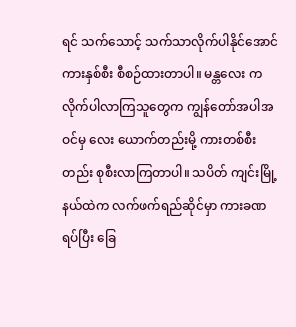ရင် သက်သောင့် သက်သာလိုက်ပါနိုင်အောင် ကားနှစ်စီး စီစဉ်ထားတာပါ။ မန္တလေး က လိုက်ပါလာကြသူတွေက ကျွန်တော်အပါအဝင်မှ လေး ယောက်တည်းမို့ ကားတစ်စီးတည်း စုစီးလာကြတာပါ။ သပိတ် ကျင်းမြို့နယ်ထဲက လက်ဖက်ရည်ဆိုင်မှာ ကားခဏရပ်ပြီး ခြေ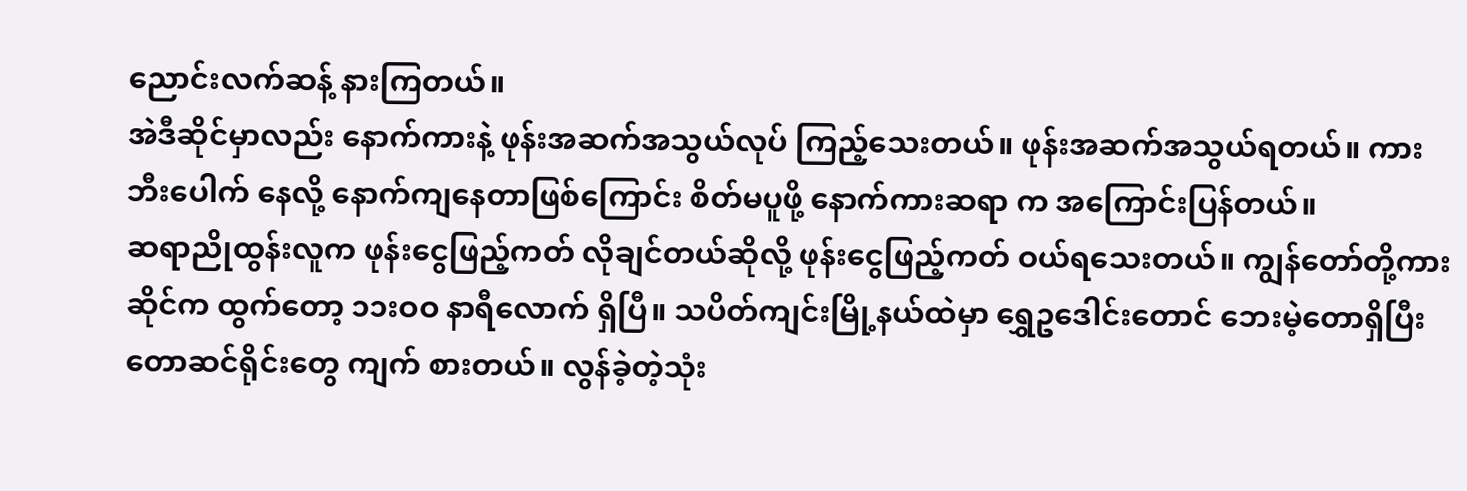ညောင်းလက်ဆန့် နားကြတယ်။
အဲဒီဆိုင်မှာလည်း နောက်ကားနဲ့ ဖုန်းအဆက်အသွယ်လုပ် ကြည့်သေးတယ်။ ဖုန်းအဆက်အသွယ်ရတယ်။ ကားဘီးပေါက် နေလို့ နောက်ကျနေတာဖြစ်ကြောင်း စိတ်မပူဖို့ နောက်ကားဆရာ က အကြောင်းပြန်တယ်။
ဆရာညိုထွန်းလူက ဖုန်းငွေဖြည့်ကတ် လိုချင်တယ်ဆိုလို့ ဖုန်းငွေဖြည့်ကတ် ဝယ်ရသေးတယ်။ ကျွန်တော်တို့ကား ဆိုင်က ထွက်တော့ ၁၁းဝဝ နာရီလောက် ရှိပြီ။ သပိတ်ကျင်းမြို့နယ်ထဲမှာ ရွှေဥဒေါင်းတောင် ဘေးမဲ့တောရှိပြီး တောဆင်ရိုင်းတွေ ကျက် စားတယ်။ လွန်ခဲ့တဲ့သုံး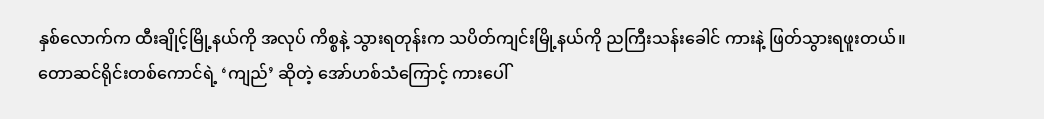နှစ်လောက်က ထီးချိုင့်မြို့နယ်ကို အလုပ် ကိစ္စနဲ့ သွားရတုန်းက သပိတ်ကျင်းမြို့နယ်ကို ညကြီးသန်းခေါင် ကားနဲ့ ဖြတ်သွားရဖူးတယ်။ တောဆင်ရိုင်းတစ်ကောင်ရဲ့ ‘ကျည်’ ဆိုတဲ့ အော်ဟစ်သံကြောင့် ကားပေါ်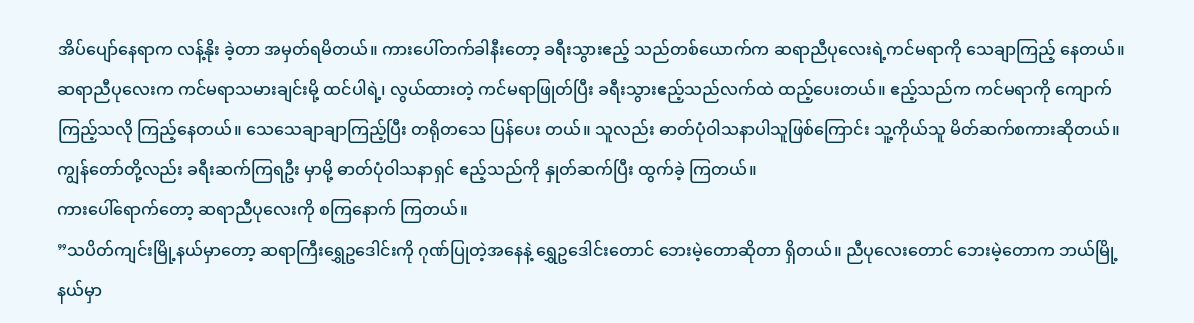အိပ်ပျော်နေရာက လန့်နိုး ခဲ့တာ အမှတ်ရမိတယ်။ ကားပေါ်တက်ခါနီးတော့ ခရီးသွားဧည့် သည်တစ်ယောက်က ဆရာညီပုလေးရဲ့ကင်မရာကို သေချာကြည့် နေတယ်။ ဆရာညီပုလေးက ကင်မရာသမားချင်းမို့ ထင်ပါရဲ့၊ လွယ်ထားတဲ့ ကင်မရာဖြုတ်ပြီး ခရီးသွားဧည့်သည်လက်ထဲ ထည့်ပေးတယ်။ ဧည့်သည်က ကင်မရာကို ကျောက်ကြည့်သလို ကြည့်နေတယ်။ သေသေချာချာကြည့်ပြီး တရိုတသေ ပြန်ပေး တယ်။ သူလည်း ဓာတ်ပုံဝါသနာပါသူဖြစ်ကြောင်း သူ့ကိုယ်သူ မိတ်ဆက်စကားဆိုတယ်။ ကျွန်တော်တို့လည်း ခရီးဆက်ကြရဦး မှာမို့ ဓာတ်ပုံဝါသနာရှင် ဧည့်သည်ကို နှုတ်ဆက်ပြီး ထွက်ခဲ့ ကြတယ်။
ကားပေါ်ရောက်တော့ ဆရာညီပုလေးကို စကြနောက် ကြတယ်။
”သပိတ်ကျင်းမြို့နယ်မှာတော့ ဆရာကြီးရွှေဥဒေါင်းကို ဂုဏ်ပြုတဲ့အနေနဲ့ ရွှေဥဒေါင်းတောင် ဘေးမဲ့တောဆိုတာ ရှိတယ်။ ညီပုလေးတောင် ဘေးမဲ့တောက ဘယ်မြို့နယ်မှာ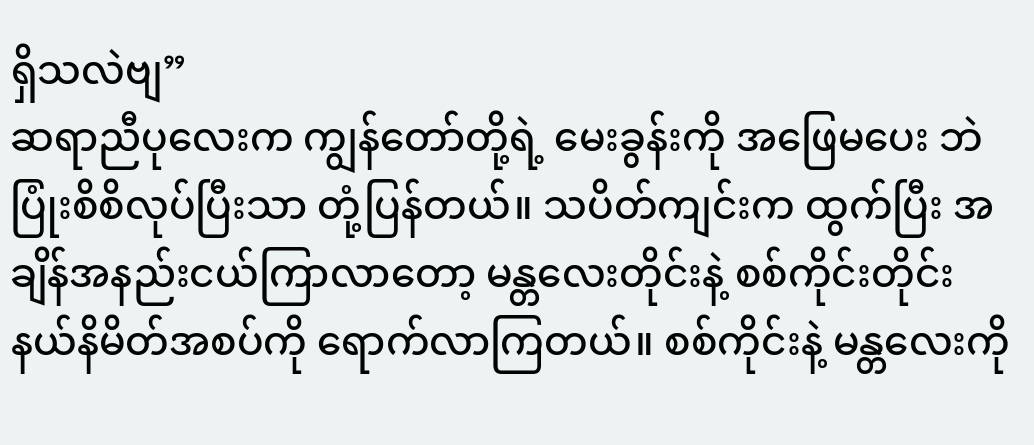ရှိသလဲဗျ”
ဆရာညီပုလေးက ကျွန်တော်တို့ရဲ့ မေးခွန်းကို အဖြေမပေး ဘဲ ပြုံးစိစိလုပ်ပြီးသာ တုံ့ပြန်တယ်။ သပိတ်ကျင်းက ထွက်ပြီး အချိန်အနည်းငယ်ကြာလာတော့ မန္တလေးတိုင်းနဲ့ စစ်ကိုင်းတိုင်း နယ်နိမိတ်အစပ်ကို ရောက်လာကြတယ်။ စစ်ကိုင်းနဲ့ မန္တလေးကို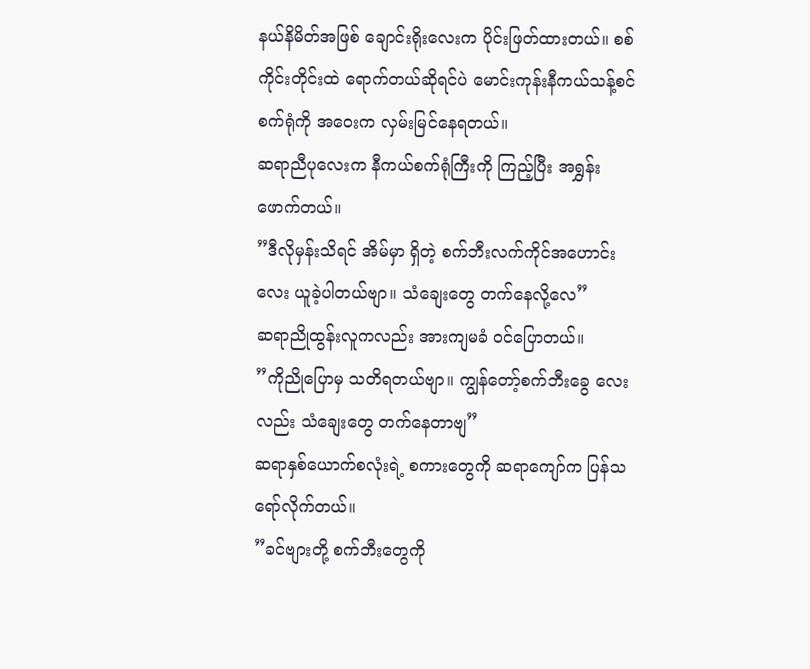နယ်နိမိတ်အဖြစ် ချောင်းရိုးလေးက ပိုင်းဖြတ်ထားတယ်။ စစ် ကိုင်းတိုင်းထဲ ရောက်တယ်ဆိုရင်ပဲ မောင်းကုန်းနီကယ်သန့်စင် စက်ရုံကို အဝေးက လှမ်းမြင်နေရတယ်။
ဆရာညီပုလေးက နီကယ်စက်ရုံကြီးကို ကြည့်ပြီး အရွှန်း ဖောက်တယ်။
”ဒီလိုမှန်းသိရင် အိမ်မှာ ရှိတဲ့ စက်ဘီးလက်ကိုင်အဟောင်း လေး ယူခဲ့ပါတယ်ဗျာ။ သံချေးတွေ တက်နေလို့လေ”
ဆရာညိုထွန်းလူကလည်း အားကျမခံ ဝင်ပြောတယ်။
”ကိုညိုပြောမှ သတိရတယ်ဗျာ။ ကျွန်တော့်စက်ဘီးခွေ လေးလည်း သံချေးတွေ တက်နေတာဗျ”
ဆရာနှစ်ယောက်စလုံးရဲ့ စကားတွေကို ဆရာကျော်က ပြန်သရော်လိုက်တယ်။
”ခင်ဗျားတို့ စက်ဘီးတွေကို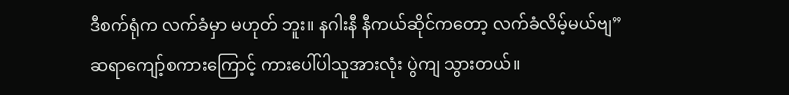ဒီစက်ရုံက လက်ခံမှာ မဟုတ် ဘူး။ နဂါးနီ နီကယ်ဆိုင်ကတော့ လက်ခံလိမ့်မယ်ဗျ”
ဆရာကျော့်စကားကြောင့် ကားပေါ်ပါသူအားလုံး ပွဲကျ သွားတယ်။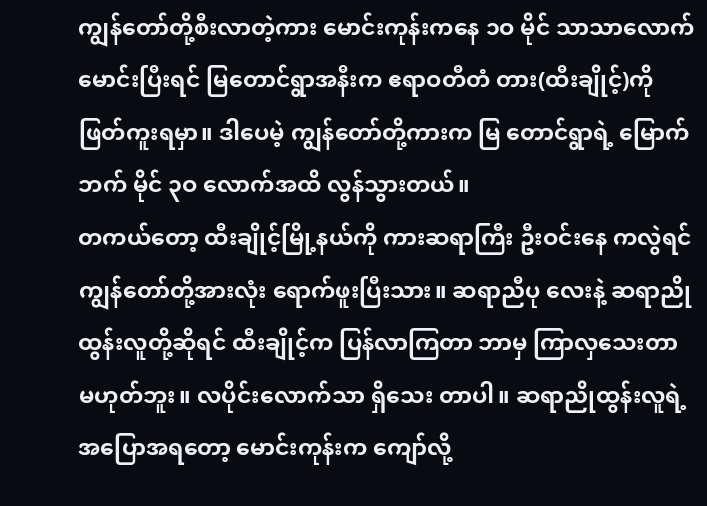ကျွန်တော်တို့စီးလာတဲ့ကား မောင်းကုန်းကနေ ၁ဝ မိုင် သာသာလောက် မောင်းပြီးရင် မြတောင်ရွာအနီးက ဧရာဝတီတံ တား(ထီးချိုင့်)ကို ဖြတ်ကူးရမှာ။ ဒါပေမဲ့ ကျွန်တော်တို့ကားက မြ တောင်ရွာရဲ့ မြောက်ဘက် မိုင် ၃ဝ လောက်အထိ လွန်သွားတယ်။
တကယ်တော့ ထီးချိုင့်မြို့နယ်ကို ကားဆရာကြီး ဦးဝင်းနေ ကလွဲရင် ကျွန်တော်တို့အားလုံး ရောက်ဖူးပြီးသား။ ဆရာညီပု လေးနဲ့ ဆရာညိုထွန်းလူတို့ဆိုရင် ထီးချိုင့်က ပြန်လာကြတာ ဘာမှ ကြာလှသေးတာ မဟုတ်ဘူး။ လပိုင်းလောက်သာ ရှိသေး တာပါ။ ဆရာညိုထွန်းလူရဲ့ အပြောအရတော့ မောင်းကုန်းက ကျော်လို့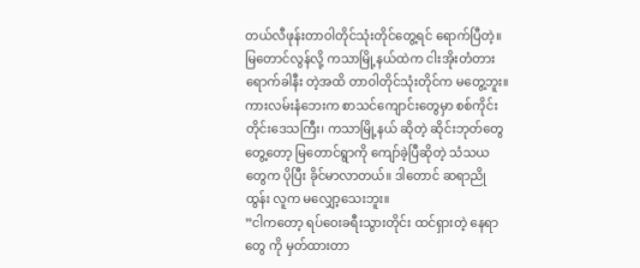တယ်လီဖုန်းတာဝါတိုင်သုံးတိုင်တွေ့ရင် ရောက်ပြီတဲ့။ မြတောင်လွန်လို့ ကသာမြို့နယ်ထဲက ငါးအိုးတံတားရောက်ခါနီး တဲ့အထိ တာဝါတိုင်သုံးတိုင်က မတွေ့ဘူး။ ကားလမ်းနံဘေးက စာသင်ကျောင်းတွေမှာ စစ်ကိုင်းတိုင်းဒေသကြီး၊ ကသာမြို့နယ် ဆိုတဲ့ ဆိုင်းဘုတ်တွေ တွေ့တော့ မြတောင်ရွာကို ကျော်ခဲ့ပြီဆိုတဲ့ သံသယတွေက ပိုပြီး ခိုင်မာလာတယ်။ ဒါတောင် ဆရာညိုထွန်း လူက မလျှော့သေးဘူး။
”ငါကတော့ ရပ်ဝေးခရီးသွားတိုင်း ထင်ရှားတဲ့ နေရာတွေ ကို မှတ်ထားတာ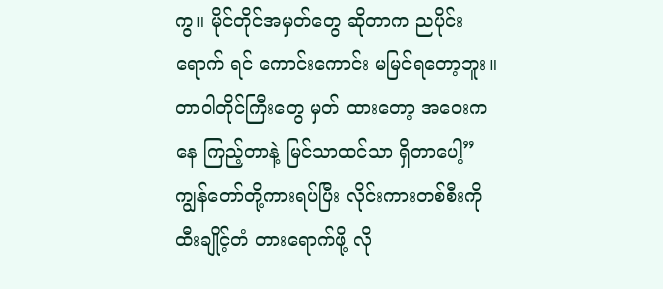ကွ။ မိုင်တိုင်အမှတ်တွေ ဆိုတာက ညပိုင်းရောက် ရင် ကောင်းကောင်း မမြင်ရတော့ဘူး။ တာဝါတိုင်ကြီးတွေ မှတ် ထားတော့ အဝေးကနေ ကြည့်တာနဲ့ မြင်သာထင်သာ ရှိတာပေါ့”
ကျွန်တော်တို့ကားရပ်ပြီး လိုင်းကားတစ်စီးကို ထီးချိုင့်တံ တားရောက်ဖို့ လို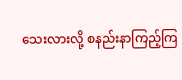သေးလားလို့ စနည်းနာကြည့်ကြ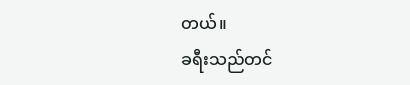တယ်။
ခရီးသည်တင်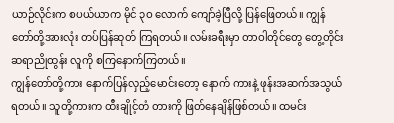ယာဉ်လိုင်းက စပယ်ယာက မိုင် ၃ဝ လောက် ကျော်ခဲ့ပြီလို့ ပြန်ဖြေတယ်။ ကျွန်တော်တို့အားလုံး တပ်ပြန်ဆုတ် ကြရတယ်။ လမ်းခရီးမှာ တာဝါတိုင်တွေ တွေ့တိုင်း ဆရာညိုထွန်း လူကို စကြနောက်ကြတယ်။
ကျွန်တော်တို့ကား နောက်ပြန်လှည့်မောင်းတော့ နောက် ကားနဲ့ ဖုန်းအဆက်အသွယ်ရတယ်။ သူတို့ကားက ထီးချိုင့်တံ တားကို ဖြတ်နေချိန်ဖြစ်တယ်။ ထမင်း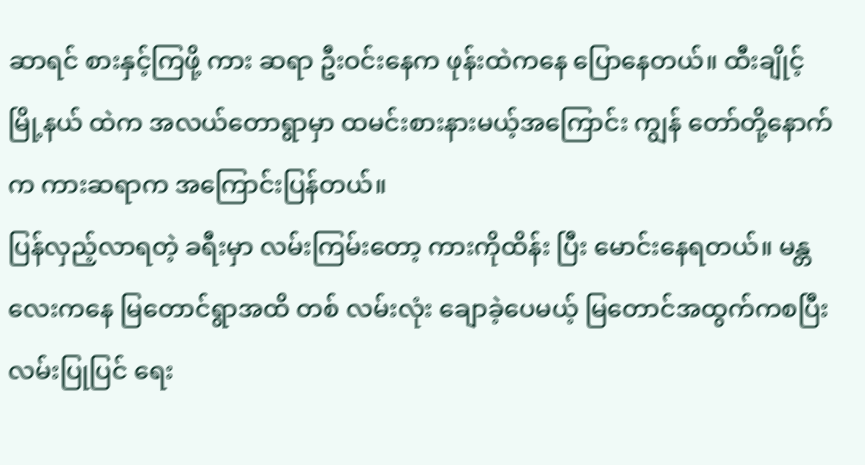ဆာရင် စားနှင့်ကြဖို့ ကား ဆရာ ဦးဝင်းနေက ဖုန်းထဲကနေ ပြောနေတယ်။ ထီးချိုင့်မြို့နယ် ထဲက အလယ်တောရွာမှာ ထမင်းစားနားမယ့်အကြောင်း ကျွန် တော်တို့နောက်က ကားဆရာက အကြောင်းပြန်တယ်။
ပြန်လှည့်လာရတဲ့ ခရီးမှာ လမ်းကြမ်းတော့ ကားကိုထိန်း ပြီး မောင်းနေရတယ်။ မန္တလေးကနေ မြတောင်ရွာအထိ တစ် လမ်းလုံး ချောခဲ့ပေမယ့် မြတောင်အထွက်ကစပြီး လမ်းပြုပြင် ရေး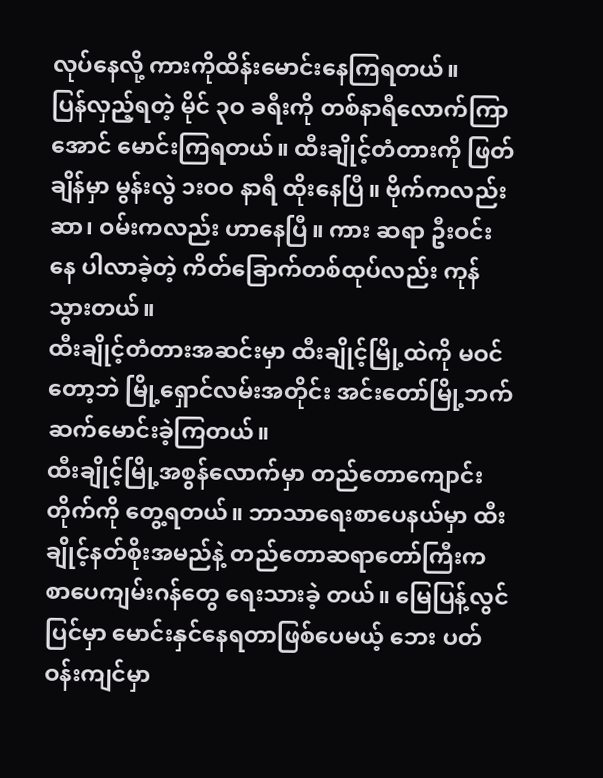လုပ်နေလို့ ကားကိုထိန်းမောင်းနေကြရတယ်။
ပြန်လှည့်ရတဲ့ မိုင် ၃ဝ ခရီးကို တစ်နာရီလောက်ကြာအောင် မောင်းကြရတယ်။ ထီးချိုင့်တံတားကို ဖြတ်ချိန်မှာ မွန်းလွဲ ၁းဝဝ နာရီ ထိုးနေပြီ။ ဗိုက်ကလည်း ဆာ၊ ဝမ်းကလည်း ဟာနေပြီ။ ကား ဆရာ ဦးဝင်းနေ ပါလာခဲ့တဲ့ ကိတ်ခြောက်တစ်ထုပ်လည်း ကုန် သွားတယ်။
ထီးချိုင့်တံတားအဆင်းမှာ ထီးချိုင့်မြို့ထဲကို မဝင်တော့ဘဲ မြို့ရှောင်လမ်းအတိုင်း အင်းတော်မြို့ဘက် ဆက်မောင်းခဲ့ကြတယ်။
ထီးချိုင့်မြို့အစွန်လောက်မှာ တည်တောကျောင်းတိုက်ကို တွေ့ရတယ်။ ဘာသာရေးစာပေနယ်မှာ ထီးချိုင့်နတ်စိုးအမည်နဲ့ တည်တောဆရာတော်ကြီးက စာပေကျမ်းဂန်တွေ ရေးသားခဲ့ တယ်။ မြေပြန့်လွင်ပြင်မှာ မောင်းနှင်နေရတာဖြစ်ပေမယ့် ဘေး ပတ်ဝန်းကျင်မှာ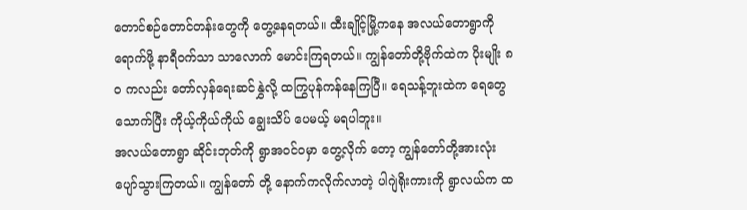တောင်စဉ်တောင်တန်းတွေကို တွေ့နေရတယ်။ ထီးချိုင့်မြို့ကနေ အလယ်တောရွာကိုရောက်ဖို့ နာရီဝက်သာ သာလောက် မောင်းကြရတယ်။ ကျွန်တော်တို့ဗိုက်ထဲက ပိုးမျိုး ၈ဝ ကလည်း တော်လှန်ရေးဆင်နွှဲလို့ ထကြွပုန်ကန်နေကြပြီ။ ရေသန့်ဘူးထဲက ရေတွေသောက်ပြီး ကိုယ့်ကိုယ်ကိုယ် ချွေးသိပ် ပေမယ့် မရပါဘူး။
အလယ်တောရွာ ဆိုင်းဘုတ်ကို ရွာအဝင်ဝမှာ တွေ့လိုက် တော့ ကျွန်တော်တို့အားလုံး ပျော်သွားကြတယ်။ ကျွန်တော် တို့ နောက်ကလိုက်လာတဲ့ ပါဂျဲရိုးကားကို ရွာလယ်က ထ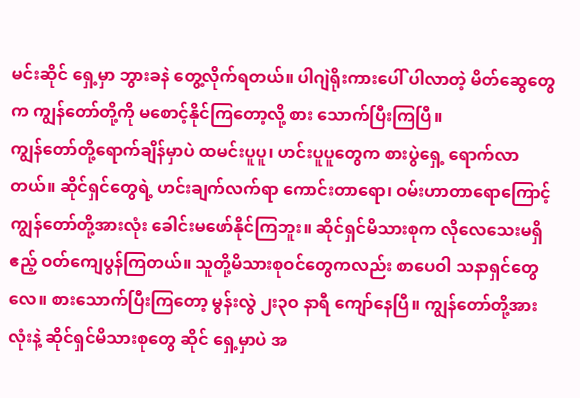မင်းဆိုင် ရှေ့မှာ ဘွားခနဲ တွေ့လိုက်ရတယ်။ ပါဂျဲရိုးကားပေါ် ပါလာတဲ့ မိတ်ဆွေတွေက ကျွန်တော်တို့ကို မစောင့်နိုင်ကြတော့လို့ စား သောက်ပြီးကြပြီ။
ကျွန်တော်တို့ရောက်ချိန်မှာပဲ ထမင်းပူပူ၊ ဟင်းပူပူတွေက စားပွဲရှေ့ ရောက်လာတယ်။ ဆိုင်ရှင်တွေရဲ့ ဟင်းချက်လက်ရာ ကောင်းတာရော၊ ဝမ်းဟာတာရောကြောင့် ကျွန်တော်တို့အားလုံး ခေါင်းမဖော်နိုင်ကြဘူး။ ဆိုင်ရှင်မိသားစုက လိုလေသေးမရှိ ဧည့် ဝတ်ကျေပွန်ကြတယ်။ သူတို့မိသားစုဝင်တွေကလည်း စာပေဝါ သနာရှင်တွေလေ။ စားသောက်ပြီးကြတော့ မွန်းလွဲ ၂း၃ဝ နာရီ ကျော်နေပြီ။ ကျွန်တော်တို့အားလုံးနဲ့ ဆိုင်ရှင်မိသားစုတွေ ဆိုင် ရှေ့မှာပဲ အ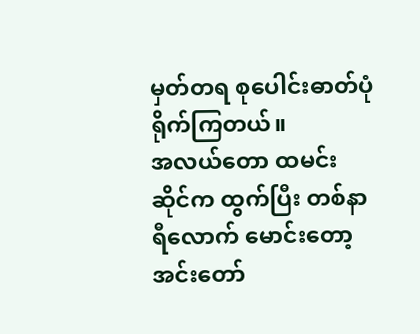မှတ်တရ စုပေါင်းဓာတ်ပုံရိုက်ကြတယ်။
အလယ်တော ထမင်းဆိုင်က ထွက်ပြီး တစ်နာရီလောက် မောင်းတော့ အင်းတော်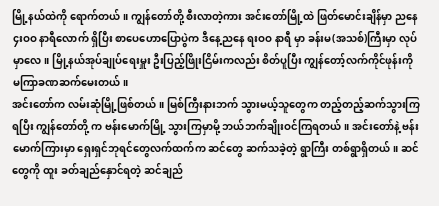မြို့နယ်ထဲကို ရောက်တယ်။ ကျွန်တော်တို့ စီးလာတဲ့ကား အင်းတော်မြို့ထဲ ဖြတ်မောင်းချိန်မှာ ညနေ ၄းဝဝ နာရီလောက် ရှိပြီး စာပေဟောပြောပွဲက ဒီနေ့ညနေ ရးဝဝ နာရီ မှာ ခန်းမ(အသစ်)ကြီးမှာ လုပ်မှာလေ။ မြို့နယ်အုပ်ချုပ်ရေးမှူး ဦးပြည့်ဖြိုးငြိမ်းကလည်း စိတ်ပူပြီး ကျွန်တော့်လက်ကိုင်ဖုန်းကို မကြာခဏဆက်မေးတယ်။
အင်းတော်က လမ်းဆုံမြို့ဖြစ်တယ်။ မြစ်ကြီးနားဘက် သွားမယ့်သူတွေက တည့်တည့်ဆက်သွားကြရပြီး ကျွန်တော်တို့ က ဗန်းမောက်မြို့ သွားကြမှာမို့ ဘယ်ဘက်ချိုးဝင်ကြရတယ်။ အင်းတော်နဲ့ ဗန်းမောက်ကြားမှာ ရှေးရှင်ဘုရင်တွေလက်ထက်က ဆင်တွေ ဆက်သခဲ့တဲ့ ရွာကြီး တစ်ရွာရှိတယ်။ ဆင်တွေကို ထူး ခတ်ချည်နှောင်ရတဲ့ ဆင်ချည်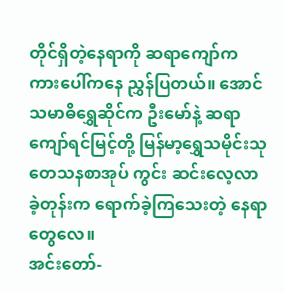တိုင်ရှိတဲ့နေရာကို ဆရာကျော်က ကားပေါ်ကနေ ညွှန်ပြတယ်။ အောင်သမာဓိရွှေဆိုင်က ဦးမော်နဲ့ ဆရာကျော်ရင်မြင့်တို့ မြန်မာ့ရွှေသမိုင်းသုတေသနစာအုပ် ကွင်း ဆင်းလေ့လာခဲ့တုန်းက ရောက်ခဲ့ကြသေးတဲ့ နေရာတွေလေ။
အင်းတော်-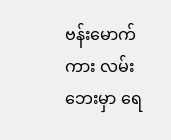ဗန်းမောက်ကား လမ်းဘေးမှာ ရေ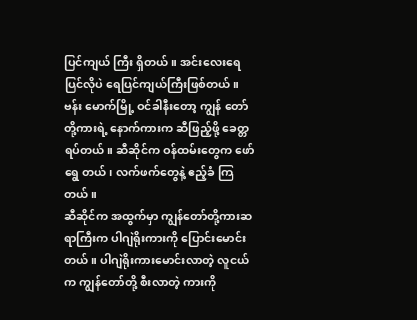ပြင်ကျယ် ကြီး ရှိတယ်။ အင်းလေးရေပြင်လိုပဲ ရေပြင်ကျယ်ကြီးဖြစ်တယ်။ ဗန်း မောက်မြို့ ဝင်ခါနီးတော့ ကျွန် တော်တို့ကားရဲ့ နောက်ကားက ဆီဖြည့်ဖို့ ခေတ္တရပ်တယ်။ ဆီဆိုင်က ဝန်ထမ်းတွေက ဖော်ရွေ တယ်၊ လက်ဖက်တွေနဲ့ ဧည့်ခံ ကြတယ်။
ဆီဆိုင်က အထွက်မှာ ကျွန်တော်တို့ကားဆရာကြီးက ပါဂျဲရိုးကားကို ပြောင်းမောင်းတယ်။ ပါဂျဲရိုးကားမောင်းလာတဲ့ လူငယ်က ကျွန်တော်တို့ စီးလာတဲ့ ကားကို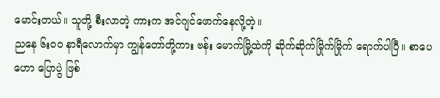မောင်းတယ်။ သူတို့ စီးလာတဲ့ ကားက အင်ဂျင်ဖောက်နေလို့တဲ့။
ညနေ ၆းဝဝ နာရီလောက်မှာ ကျွန်တော်တို့ကား ဗန်း မောက်မြို့ထဲကို ဆိုက်ဆိုက်မြိုက်မြိုက် ရောက်ပါပြီ။ စာပေဟော ပြောပွဲ ဖြစ်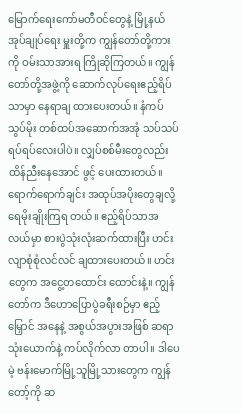မြောက်ရေးကော်မတီဝင်တွေနဲ့ မြို့နယ်အုပ်ချုပ်ရေး မှူးတို့က ကျွန်တော်တို့ကားကို ဝမ်းသာအားရ ကြိုဆိုကြတယ်။ ကျွန်တော်တို့အဖွဲ့ကို ဆောက်လုပ်ရေးဧည့်ရိပ်သာမှာ နေရာချ ထားပေးတယ်။ နံကပ်သွပ်မိုး တစ်ထပ်အဆောက်အအုံ သပ်သပ် ရပ်ရပ်လေးပါပဲ။ လျှပ်စစ်မီးတွေလည်း ထိန်ညီးနေအောင် ဖွင့် ပေးထားတယ်။
ရောက်ရောက်ချင်း အထုပ်အပိုးတွေချလို့ ရေမိုးချိုးကြရ တယ်။ ဧည့်ရိပ်သာအလယ်မှာ စားပွဲသုံးလုံးဆက်ထားပြီး ဟင်း လျာစုံစုံလင်လင် ချထားပေးတယ်။ ဟင်းတွေက အငွေ့တထောင်း ထောင်းနဲ့။ ကျွန်တော်က ဒီဟောပြောပွဲခရီးစဉ်မှာ ဧည့်မြှောင် အနေနဲ့ အစွယ်အပွားအဖြစ် ဆရာသုံးယောက်နဲ့ ကပ်လိုက်လာ တာပါ။ ဒါပေမဲ့ ဗန်းမောက်မြို့သူမြို့သားတွေက ကျွန်တော့်ကို ဆ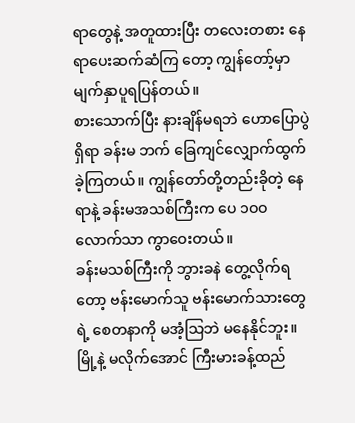ရာတွေနဲ့ အတူထားပြီး တလေးတစား နေရာပေးဆက်ဆံကြ တော့ ကျွန်တော့်မှာ မျက်နှာပူရပြန်တယ်။
စားသောက်ပြီး နားချိန်မရဘဲ ဟောပြောပွဲရှိရာ ခန်းမ ဘက် ခြေကျင်လျှောက်ထွက်ခဲ့ကြတယ်။ ကျွန်တော်တို့တည်းခိုတဲ့ နေရာနဲ့ ခန်းမအသစ်ကြီးက ပေ ၁ဝဝ လောက်သာ ကွာဝေးတယ်။
ခန်းမသစ်ကြီးကို ဘွားခနဲ တွေ့လိုက်ရတော့ ဗန်းမောက်သူ ဗန်းမောက်သားတွေရဲ့ စေတနာကို မအံ့သြဘဲ မနေနိုင်ဘူး။ မြို့နဲ့ မလိုက်အောင် ကြီးမားခန့်ထည်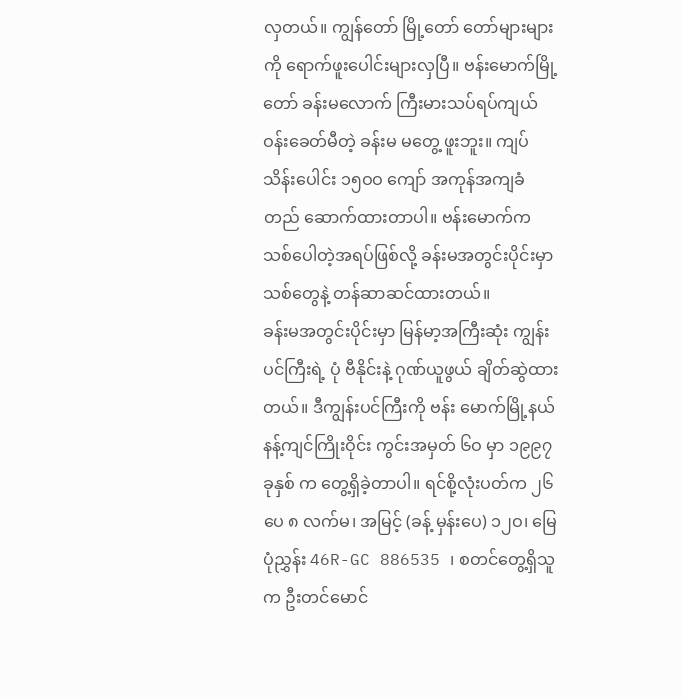လှတယ်။ ကျွန်တော် မြို့တော် တော်များများကို ရောက်ဖူးပေါင်းများလှပြီ။ ဗန်းမောက်မြို့တော် ခန်းမလောက် ကြီးမားသပ်ရပ်ကျယ်ဝန်းခေတ်မီတဲ့ ခန်းမ မတွေ့ ဖူးဘူး။ ကျပ်သိန်းပေါင်း ၁၅ဝဝ ကျော် အကုန်အကျခံ တည် ဆောက်ထားတာပါ။ ဗန်းမောက်က သစ်ပေါတဲ့အရပ်ဖြစ်လို့ ခန်းမအတွင်းပိုင်းမှာ သစ်တွေနဲ့ တန်ဆာဆင်ထားတယ်။
ခန်းမအတွင်းပိုင်းမှာ မြန်မာ့အကြီးဆုံး ကျွန်းပင်ကြီးရဲ့ ပုံ ဗီနိုင်းနဲ့ ဂုဏ်ယူဖွယ် ချိတ်ဆွဲထားတယ်။ ဒီကျွန်းပင်ကြီးကို ဗန်း မောက်မြို့နယ် နန့်ကျင်ကြိုးဝိုင်း ကွင်းအမှတ် ၆ဝ မှာ ၁၉၉၇ ခုနှစ် က တွေ့ရှိခဲ့တာပါ။ ရင်စို့လုံးပတ်က ၂၆ ပေ ၈ လက်မ၊ အမြင့် (ခန့် မှန်းပေ) ၁၂ဝ၊ မြေပုံညွှန်း 46R-GC 886535 ၊ စတင်တွေ့ရှိသူက ဦးတင်မောင်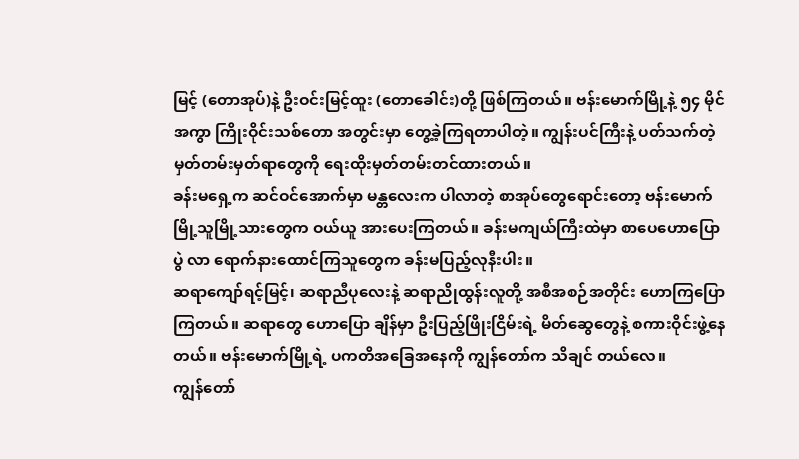မြင့် (တောအုပ်)နဲ့ ဦးဝင်းမြင့်ထူး (တောခေါင်း)တို့ ဖြစ်ကြတယ်။ ဗန်းမောက်မြို့နဲ့ ၅၄ မိုင်အကွာ ကြိုးဝိုင်းသစ်တော အတွင်းမှာ တွေ့ခဲ့ကြရတာပါတဲ့။ ကျွန်းပင်ကြီးနဲ့ ပတ်သက်တဲ့ မှတ်တမ်းမှတ်ရာတွေကို ရေးထိုးမှတ်တမ်းတင်ထားတယ်။
ခန်းမရှေ့က ဆင်ဝင်အောက်မှာ မန္တလေးက ပါလာတဲ့ စာအုပ်တွေရောင်းတော့ ဗန်းမောက်မြို့သူမြို့သားတွေက ဝယ်ယူ အားပေးကြတယ်။ ခန်းမကျယ်ကြီးထဲမှာ စာပေဟောပြောပွဲ လာ ရောက်နားထောင်ကြသူတွေက ခန်းမပြည့်လုနီးပါး။
ဆရာကျော်ရင့်မြင့်၊ ဆရာညီပုလေးနဲ့ ဆရာညိုထွန်းလူတို့ အစီအစဉ်အတိုင်း ဟောကြပြောကြတယ်။ ဆရာတွေ ဟောပြော ချိန်မှာ ဦးပြည့်ဖြိုးငြိမ်းရဲ့ မိတ်ဆွေတွေနဲ့ စကားဝိုင်းဖွဲ့နေတယ်။ ဗန်းမောက်မြို့ရဲ့ ပကတိအခြေအနေကို ကျွန်တော်က သိချင် တယ်လေ။
ကျွန်တော်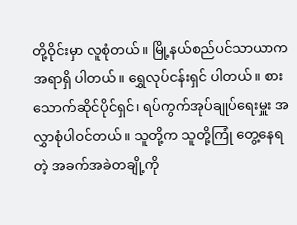တို့ဝိုင်းမှာ လူစုံတယ်။ မြို့နယ်စည်ပင်သာယာက အရာရှိ ပါတယ်။ ရွှေလုပ်ငန်းရှင် ပါတယ်။ စားသောက်ဆိုင်ပိုင်ရှင်၊ ရပ်ကွက်အုပ်ချုပ်ရေးမှူး အလွှာစုံပါဝင်တယ်။ သူတို့က သူတို့ကြုံ တွေ့နေရတဲ့ အခက်အခဲတချို့ကို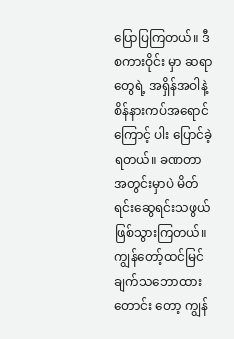ပြောပြကြတယ်။ ဒီစကားဝိုင်း မှာ ဆရာတွေရဲ့ အရှိန်အဝါနဲ့ စိန်နားကပ်အရောင်ကြောင့် ပါး ပြောင်ခဲ့ရတယ်။ ခဏတာအတွင်းမှာပဲ မိတ်ရင်းဆွေရင်းသဖွယ် ဖြစ်သွားကြတယ်။ ကျွန်တော့်ထင်မြင်ချက်သဘောထားတောင်း တော့ ကျွန်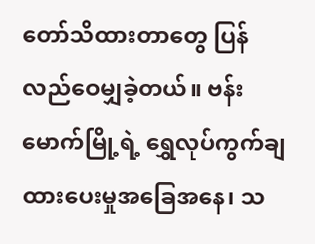တော်သိထားတာတွေ ပြန်လည်ဝေမျှခဲ့တယ်။ ဗန်း မောက်မြို့ရဲ့ ရွှေလုပ်ကွက်ချထားပေးမှုအခြေအနေ၊ သ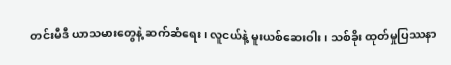တင်းမီဒီ ယာသမားတွေနဲ့ ဆက်ဆံရေး၊ လူငယ်နဲ့ မူးယစ်ဆေးဝါး၊ သစ်ခိုး ထုတ်မှုပြဿနာ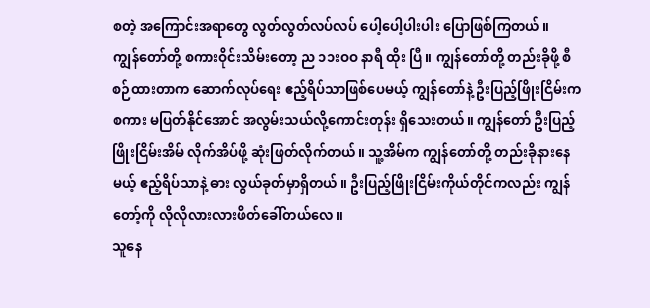စတဲ့ အကြောင်းအရာတွေ လွတ်လွတ်လပ်လပ် ပေါ့ပေါ့ပါးပါး ပြောဖြစ်ကြတယ်။
ကျွန်တော်တို့ စကားဝိုင်းသိမ်းတော့ ည ၁၁းဝဝ နာရီ ထိုး ပြီ။ ကျွန်တော်တို့ တည်းခိုဖို့ စီစဉ်ထားတာက ဆောက်လုပ်ရေး ဧည့်ရိပ်သာဖြစ်ပေမယ့် ကျွန်တော်နဲ့ ဦးပြည့်ဖြိုးငြိမ်းက စကား မပြတ်နိုင်အောင် အလွမ်းသယ်လို့ကောင်းတုန်း ရှိသေးတယ်။ ကျွန်တော် ဦးပြည့်ဖြိုးငြိမ်းအိမ် လိုက်အိပ်ဖို့ ဆုံးဖြတ်လိုက်တယ်။ သူ့အိမ်က ကျွန်တော်တို့ တည်းခိုနားနေမယ့် ဧည့်ရိပ်သာနဲ့ ဓား လွယ်ခုတ်မှာရှိတယ်။ ဦးပြည့်ဖြိုးငြိမ်းကိုယ်တိုင်ကလည်း ကျွန် တော့်ကို လိုလိုလားလားဖိတ်ခေါ်တယ်လေ။
သူနေ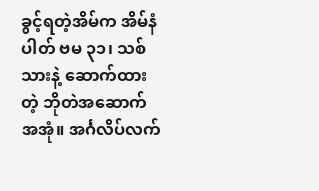ခွင့်ရတဲ့အိမ်က အိမ်နံပါတ် ဗမ ၃၁၊ သစ်သားနဲ့ ဆောက်ထားတဲ့ ဘိုတဲအဆောက်အအုံ။ အင်္ဂလိပ်လက်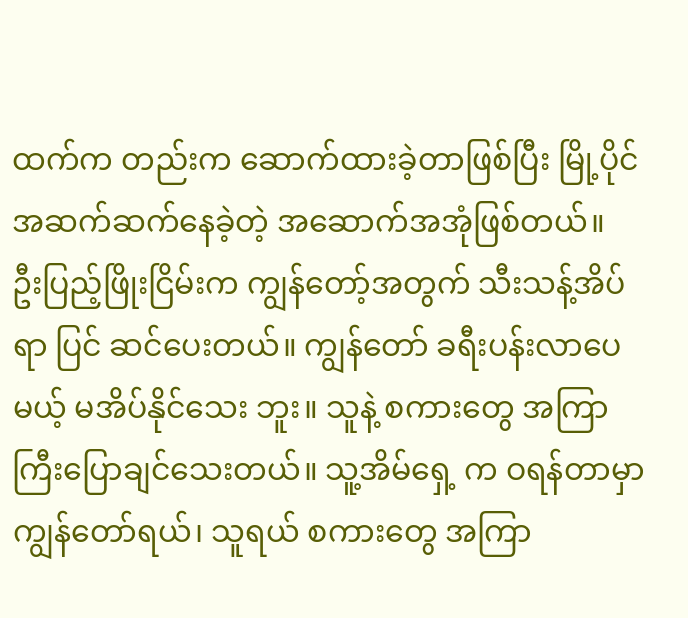ထက်က တည်းက ဆောက်ထားခဲ့တာဖြစ်ပြီး မြို့ပိုင်အဆက်ဆက်နေခဲ့တဲ့ အဆောက်အအုံဖြစ်တယ်။
ဦးပြည့်ဖြိုးငြိမ်းက ကျွန်တော့်အတွက် သီးသန့်အိပ်ရာ ပြင် ဆင်ပေးတယ်။ ကျွန်တော် ခရီးပန်းလာပေမယ့် မအိပ်နိုင်သေး ဘူး။ သူနဲ့ စကားတွေ အကြာကြီးပြောချင်သေးတယ်။ သူ့အိမ်ရှေ့ က ဝရန်တာမှာ ကျွန်တော်ရယ်၊ သူရယ် စကားတွေ အကြာ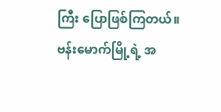ကြီး ပြောဖြစ်ကြတယ်။
ဗန်းမောက်မြို့ရဲ့ အ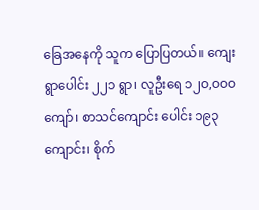ခြေအနေကို သူက ပြောပြတယ်။ ကျေး ရွာပေါင်း ၂၂၁ ရွာ၊ လူဦးရေ ၁၂ဝ,ဝဝဝ ကျော်၊ စာသင်ကျောင်း ပေါင်း ၁၉၃ ကျောင်း၊ စိုက်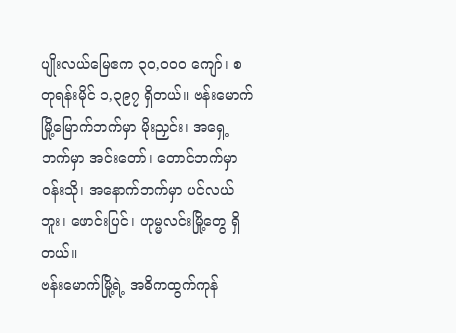ပျိုးလယ်မြေဧက ၃ဝ,ဝဝဝ ကျော်၊ စတုရန်းမိုင် ၁,၃၉၇ ရှိတယ်။ ဗန်းမောက်မြို့မြောက်ဘက်မှာ မိုးညှင်း၊ အရှေ့ဘက်မှာ အင်းတော်၊ တောင်ဘက်မှာ ဝန်းသို၊ အနောက်ဘက်မှာ ပင်လယ်ဘူး၊ ဖောင်းပြင်၊ ဟုမ္မလင်းမြို့တွေ ရှိတယ်။
ဗန်းမောက်မြို့ရဲ့ အဓိကထွက်ကုန်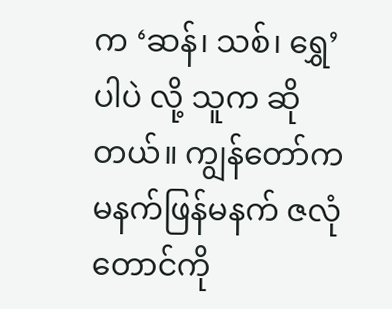က ‘ဆန်၊ သစ်၊ ရွှေ’ ပါပဲ လို့ သူက ဆိုတယ်။ ကျွန်တော်က မနက်ဖြန်မနက် ဇလုံတောင်ကို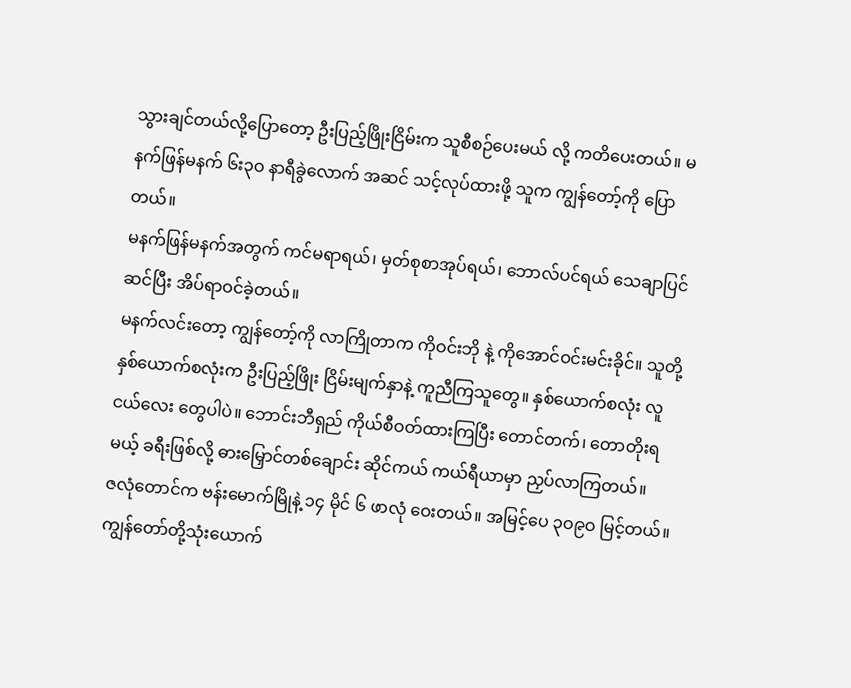သွားချင်တယ်လို့ပြောတော့ ဦးပြည့်ဖြိုးငြိမ်းက သူစီစဉ်ပေးမယ် လို့ ကတိပေးတယ်။ မနက်ဖြန်မနက် ၆း၃ဝ နာရီခွဲလောက် အဆင် သင့်လုပ်ထားဖို့ သူက ကျွန်တော့်ကို ပြောတယ်။
မနက်ဖြန်မနက်အတွက် ကင်မရာရယ်၊ မှတ်စုစာအုပ်ရယ်၊ ဘောလ်ပင်ရယ် သေချာပြင်ဆင်ပြီး အိပ်ရာဝင်ခဲ့တယ်။
မနက်လင်းတော့ ကျွန်တော့်ကို လာကြိုတာက ကိုဝင်းဘို နဲ့ ကိုအောင်ဝင်းမင်းခိုင်။ သူတို့နှစ်ယောက်စလုံးက ဦးပြည့်ဖြိုး ငြိမ်းမျက်နှာနဲ့ ကူညီကြသူတွေ။ နှစ်ယောက်စလုံး လူငယ်လေး တွေပါပဲ။ ဘောင်းဘီရှည် ကိုယ်စီဝတ်ထားကြပြီး တောင်တက်၊ တောတိုးရမယ့် ခရီးဖြစ်လို့ ဓားမြှောင်တစ်ချောင်း ဆိုင်ကယ် ကယ်ရီယာမှာ ညှပ်လာကြတယ်။
ဇလုံတောင်က ဗန်းမောက်မြိုနဲ့ ၁၄ မိုင် ၆ ဖာလုံ ဝေးတယ်။ အမြင့်ပေ ၃ဝ၉ဝ မြင့်တယ်။ ကျွန်တော်တို့သုံးယောက်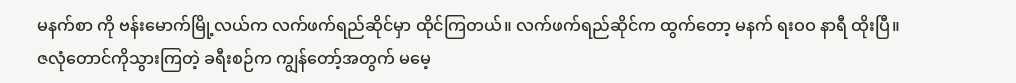မနက်စာ ကို ဗန်းမောက်မြို့လယ်က လက်ဖက်ရည်ဆိုင်မှာ ထိုင်ကြတယ်။ လက်ဖက်ရည်ဆိုင်က ထွက်တော့ မနက် ရးဝဝ နာရီ ထိုးပြီ။
ဇလုံတောင်ကိုသွားကြတဲ့ ခရီးစဉ်က ကျွန်တော့်အတွက် မမေ့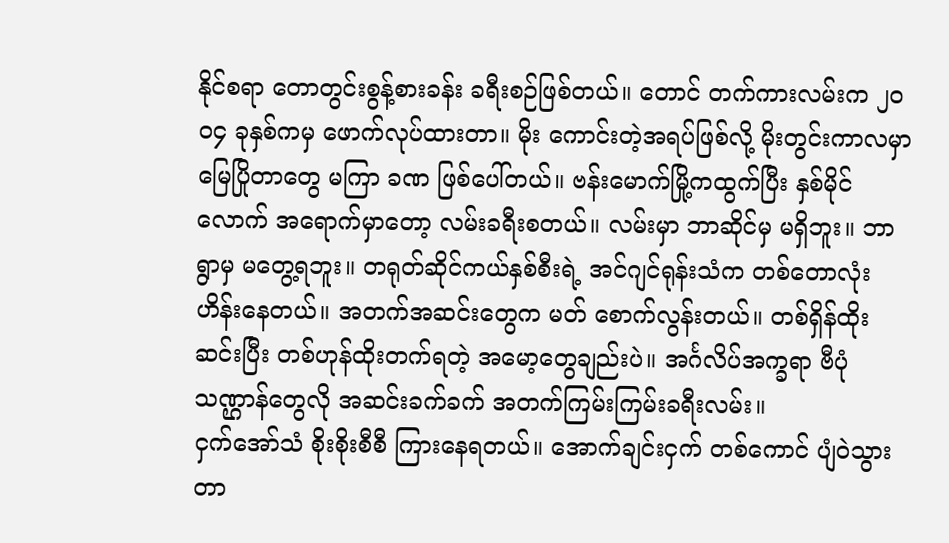နိုင်စရာ တောတွင်းစွန့်စားခန်း ခရီးစဉ်ဖြစ်တယ်။ တောင် တက်ကားလမ်းက ၂ဝဝ၄ ခုနှစ်ကမှ ဖောက်လုပ်ထားတာ။ မိုး ကောင်းတဲ့အရပ်ဖြစ်လို့ မိုးတွင်းကာလမှာ မြေပြိုတာတွေ မကြာ ခဏ ဖြစ်ပေါ်တယ်။ ဗန်းမောက်မြို့ကထွက်ပြီး နှစ်မိုင်လောက် အရောက်မှာတော့ လမ်းခရီးစတယ်။ လမ်းမှာ ဘာဆိုင်မှ မရှိဘူး။ ဘာရွာမှ မတွေ့ရဘူး။ တရုတ်ဆိုင်ကယ်နှစ်စီးရဲ့ အင်ဂျင်ရုန်းသံက တစ်တောလုံး ဟိန်းနေတယ်။ အတက်အဆင်းတွေက မတ် စောက်လွန်းတယ်။ တစ်ရှိန်ထိုးဆင်းပြီး တစ်ဟုန်ထိုးတက်ရတဲ့ အမော့တွေချည်းပဲ။ အင်္ဂလိပ်အက္ခရာ ဗီပုံသဏ္ဌာန်တွေလို အဆင်းခက်ခက် အတက်ကြမ်းကြမ်းခရီးလမ်း။
ငှက်အော်သံ စိုးစိုးစီစီ ကြားနေရတယ်။ အောက်ချင်းငှက် တစ်ကောင် ပျံဝဲသွားတာ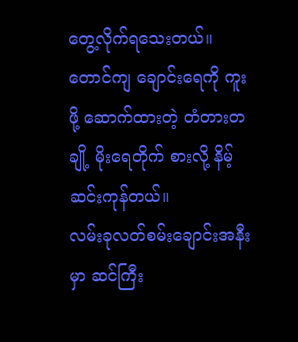တွေ့လိုက်ရသေးတယ်။ တောင်ကျ ချောင်းရေကို ကူးဖို့ ဆောက်ထားတဲ့ တံတားတချို့ မိုးရေတိုက် စားလို့ နိမ့်ဆင်းကုန်တယ်။
လမ်းခုလတ်စမ်းချောင်းအနီးမှာ ဆင်ကြီး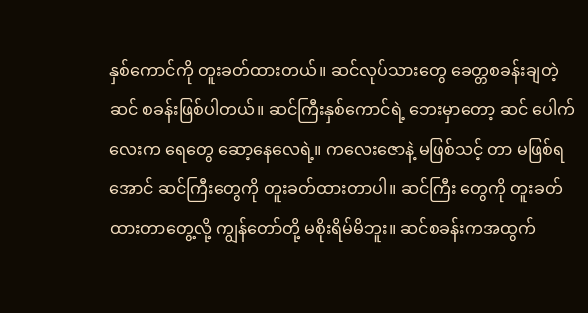နှစ်ကောင်ကို တူးခတ်ထားတယ်။ ဆင်လုပ်သားတွေ ခေတ္တစခန်းချတဲ့ ဆင် စခန်းဖြစ်ပါတယ်။ ဆင်ကြီးနှစ်ကောင်ရဲ့ ဘေးမှာတော့ ဆင် ပေါက်လေးက ရေတွေ ဆော့နေလေရဲ့။ ကလေးဇောနဲ့ မဖြစ်သင့် တာ မဖြစ်ရအောင် ဆင်ကြီးတွေကို တူးခတ်ထားတာပါ။ ဆင်ကြီး တွေကို တူးခတ်ထားတာတွေ့လို့ ကျွန်တော်တို့ မစိုးရိမ်မိဘူး။ ဆင်စခန်းကအထွက်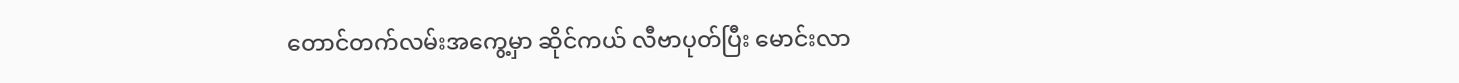တောင်တက်လမ်းအကွေ့မှာ ဆိုင်ကယ် လီဗာပုတ်ပြီး မောင်းလာ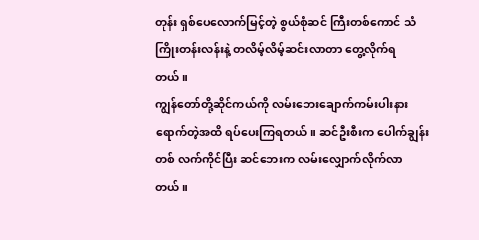တုန်း ရှစ်ပေလောက်မြင့်တဲ့ စွယ်စုံဆင် ကြီးတစ်ကောင် သံကြိုးတန်းလန်းနဲ့ တလိမ့်လိမ့်ဆင်းလာတာ တွေ့လိုက်ရတယ်။
ကျွန်တော်တို့ဆိုင်ကယ်ကို လမ်းဘေးချောက်ကမ်းပါးနား ရောက်တဲ့အထိ ရပ်ပေးကြရတယ်။ ဆင်ဦးစီးက ပေါက်ချွန်းတစ် လက်ကိုင်ပြီး ဆင်ဘေးက လမ်းလျှောက်လိုက်လာတယ်။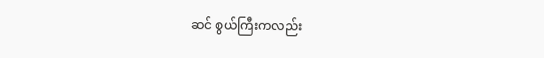ဆင် စွယ်ကြီးကလည်း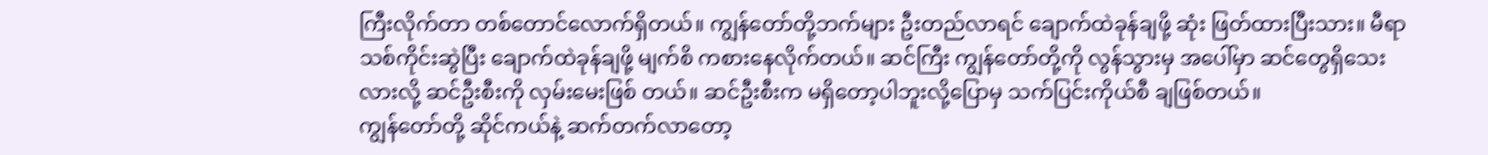ကြီးလိုက်တာ တစ်တောင်လောက်ရှိတယ်။ ကျွန်တော်တို့ဘက်များ ဦးတည်လာရင် ချောက်ထဲခုန်ချဖို့ ဆုံး ဖြတ်ထားပြီးသား။ မီရာသစ်ကိုင်းဆွဲပြီး ချောက်ထဲခုန်ချဖို့ မျက်စိ ကစားနေလိုက်တယ်။ ဆင်ကြီး ကျွန်တော်တို့ကို လွန်သွားမှ အပေါ်မှာ ဆင်တွေရှိသေးလားလို့ ဆင်ဦးစီးကို လှမ်းမေးဖြစ် တယ်။ ဆင်ဦးစီးက မရှိတော့ပါဘူးလို့ပြောမှ သက်ပြင်းကိုယ်စီ ချဖြစ်တယ်။
ကျွန်တော်တို့ ဆိုင်ကယ်နဲ့ ဆက်တက်လာတော့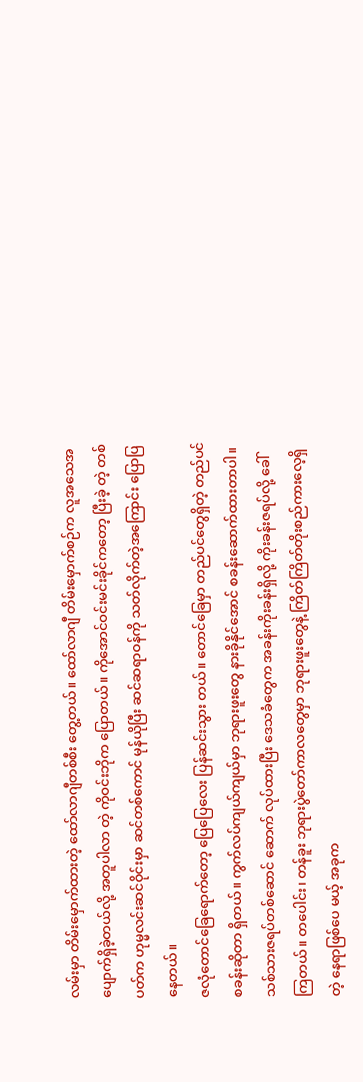လမ်းမှာ တိမ်းမှောက်ထားတဲ့ ထော်လာဂျီတစ်စီး တွေ့တယ်။ ထော်လာဂျီ တိမ်းမှောက်စဉ်က လူအသေအပျောက်ရှိခဲ့တယ်လို့ အတူပါလာ တဲ့ ကိုဝင်းဘိုက ပြောတယ်။ ကိုအောင်ဝင်းမင်းခိုင်ကတော့ ပြီးခဲ့ တဲ့ တစ်ပတ်က ဟုမ္မလင်းဆင်ဝိုင်းမှာ ဆင်တစ်ကောင် မုန်ယိုပြီး ဆင်ဆရာဝန်ကို သတ်လိုက်တဲ့အကြောင်း ပြောပြနေတယ်။
ဇလုံတောင်ခြေရောက်တော့ ပြေပြေလေး ပြန်ဆင်းသွား တယ်။ တောင်ခြေမှာ တည်ပင်တွေရှိတဲ့ တည်ပင်စခန်းဆိုတာ ရှိတယ်။ ကွက်လပ်ကျယ်ကျယ်မှာ ဘုရားဖူးတွေ နားခိုနိုင်အောင် စခန်းဆောက်ထားတာပါ။ သစ်သားဇရပ်တစ်ဆောင် ဆောက် လုပ်ထားပြီး ဒေသခံတွေက အခန်းကိုးခန်းရှိလို့ ကိုးခန်းဇရပ်လို့ ခေါ်ကြတယ်။ တပေါင်း၊ တန်ခူး ဘုရားပွဲတော်ကာလတွေမှာ ဘုရားဖူးတွေနဲ့ ကြိတ်ကြိတ်တိုးစည်ကားလေ့ရှိတဲ့ နေရာဖြစ်ပေ မယ့် အခုက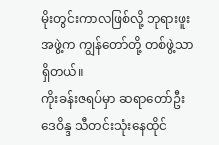မိုးတွင်းကာလဖြစ်လို့ ဘုရားဖူးအဖွဲ့က ကျွန်တော်တို့ တစ်ဖွဲ့သာ ရှိတယ်။
ကိုးခန်းဇရပ်မှာ ဆရာတော်ဦးဒေဝိန္ဒ သီတင်းသုံးနေထိုင်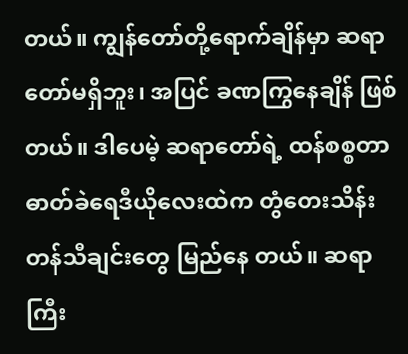တယ်။ ကျွန်တော်တို့ရောက်ချိန်မှာ ဆရာတော်မရှိဘူး၊ အပြင် ခဏကြွနေချိန် ဖြစ်တယ်။ ဒါပေမဲ့ ဆရာတော်ရဲ့ ထန်စစ္စတာ ဓာတ်ခဲရေဒီယိုလေးထဲက တွံတေးသိန်းတန်သီချင်းတွေ မြည်နေ တယ်။ ဆရာကြီး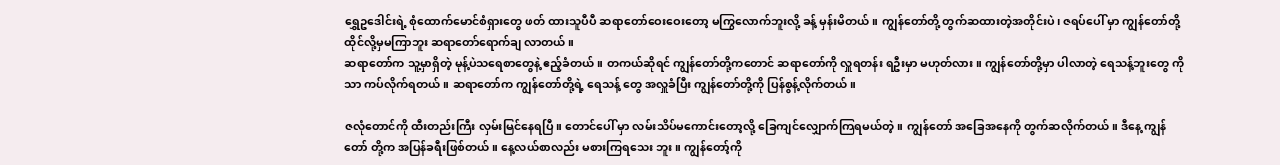ရွှေဥဒေါင်းရဲ့ စုံထောက်မောင်စံရှားတွေ ဖတ် ထားသူပီပီ ဆရာတော်ဝေးဝေးတော့ မကြွလောက်ဘူးလို့ ခန့် မှန်းမိတယ်။ ကျွန်တော်တို့ တွက်ဆထားတဲ့အတိုင်းပဲ၊ ဇရပ်ပေါ် မှာ ကျွန်တော်တို့ ထိုင်လို့မှမကြာဘူး ဆရာတော်ရောက်ချ လာတယ်။
ဆရာတော်က သူ့မှာရှိတဲ့ မုန့်ပဲသရေစာတွေနဲ့ ဧည့်ခံတယ်။ တကယ်ဆိုရင် ကျွန်တော်တို့ကတောင် ဆရာတော်ကို လှူရတန်း ရဦးမှာ မဟုတ်လား။ ကျွန်တော်တို့မှာ ပါလာတဲ့ ရေသန့်ဘူးတွေ ကိုသာ ကပ်လိုက်ရတယ်။ ဆရာတော်က ကျွန်တော်တို့ရဲ့ ရေသန့် တွေ အလှူခံပြီး ကျွန်တော်တို့ကို ပြန်စွန့်လိုက်တယ်။

ဇလုံတောင်ကို ထီးတည်းကြီး လှမ်းမြင်နေရပြီ။ တောင်ပေါ် မှာ လမ်းသိပ်မကောင်းတော့လို့ ခြေကျင်လျှောက်ကြရမယ်တဲ့။ ကျွန်တော် အခြေအနေကို တွက်ဆလိုက်တယ်။ ဒီနေ့ ကျွန်တော် တို့က အပြန်ခရီးဖြစ်တယ်။ နေ့လယ်စာလည်း မစားကြရသေး ဘူး။ ကျွန်တော့်ကို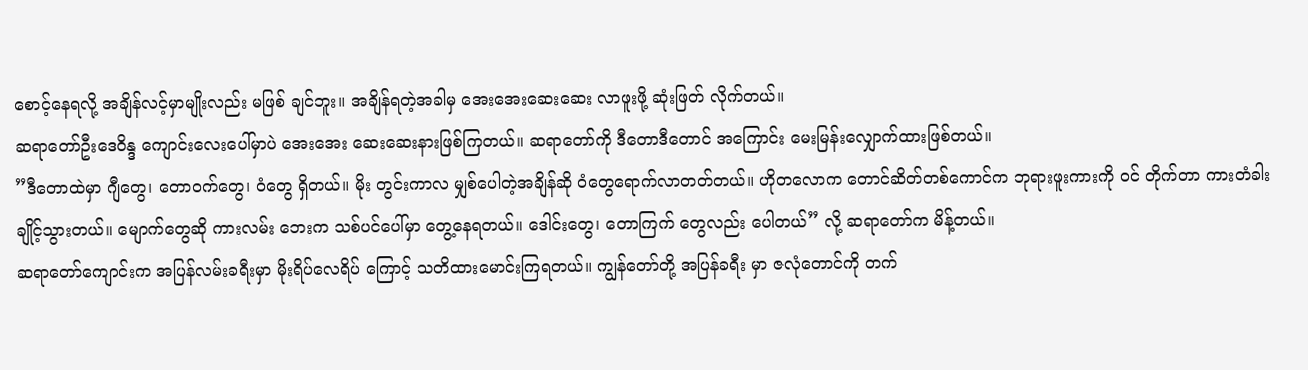စောင့်နေရလို့ အချိန်လင့်မှာမျိုးလည်း မဖြစ် ချင်ဘူး။ အချိန်ရတဲ့အခါမှ အေးအေးဆေးဆေး လာဖူးဖို့ ဆုံးဖြတ် လိုက်တယ်။
ဆရာတော်ဦးဒေဝိန္ဒ ကျောင်းလေးပေါ်မှာပဲ အေးအေး ဆေးဆေးနားဖြစ်ကြတယ်။ ဆရာတော်ကို ဒီတောဒီတောင် အကြောင်း မေးမြန်းလျှောက်ထားဖြစ်တယ်။
”ဒီတောထဲမှာ ဂျီတွေ၊ တောဝက်တွေ၊ ဝံတွေ ရှိတယ်။ မိုး တွင်းကာလ မျှစ်ပေါတဲ့အချိန်ဆို ဝံတွေရောက်လာတတ်တယ်။ ဟိုတလောက တောင်ဆိတ်တစ်ကောင်က ဘုရားဖူးကားကို ဝင် တိုက်တာ ကားတံခါးချိုင့်သွားတယ်။ မျောက်တွေဆို ကားလမ်း ဘေးက သစ်ပင်ပေါ်မှာ တွေ့နေရတယ်။ ဒေါင်းတွေ၊ တောကြက် တွေလည်း ပေါတယ်” လို့ ဆရာတော်က မိန့်တယ်။
ဆရာတော်ကျောင်းက အပြန်လမ်းခရီးမှာ မိုးရိပ်လေရိပ် ကြောင့် သတိထားမောင်းကြရတယ်။ ကျွန်တော်တို့ အပြန်ခရီး မှာ ဇလုံတောင်ကို တက်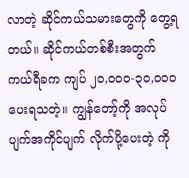လာတဲ့ ဆိုင်ကယ်သမားတွေကို တွေ့ရ တယ်။ ဆိုင်ကယ်တစ်စီးအတွက် ကယ်ရီခက ကျပ် ၂ဝ,ဝဝဝ-၃ဝ,ဝဝဝ ပေးရသတဲ့။ ကျွန်တော့်ကို အလုပ်ပျက်အကိုင်ပျက် လိုက်ပို့ပေးတဲ့ ကို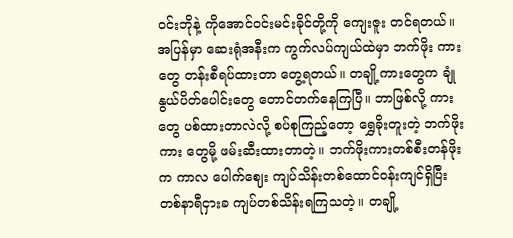ဝင်းဘိုနဲ့ ကိုအောင်ဝင်းမင်းခိုင်တို့ကို ကျေးဇူး တင်ရတယ်။
အပြန်မှာ ဆေးရုံအနီးက ကွက်လပ်ကျယ်ထဲမှာ ဘက်ဖိုး ကားတွေ တန်းစီရပ်ထားတာ တွေ့ရတယ်။ တချို့ကားတွေက ချုံ နွယ်ပိတ်ပေါင်းတွေ တောင်တက်နေကြပြီ။ ဘာဖြစ်လို့ ကားတွေ ပစ်ထားတာလဲလို့ စပ်စုကြည့်တော့ ရွှေခိုးတူးတဲ့ ဘက်ဖိုးကား တွေမို့ ဖမ်းဆီးထားတာတဲ့။ ဘက်ဖိုးကားတစ်စီးတန်ဖိုးက ကာလ ပေါက်ဈေး ကျပ်သိန်းတစ်ထောင်ဝန်းကျင်ရှိပြီး တစ်နာရီငှားခ ကျပ်တစ်သိန်းရကြသတဲ့။ တချို့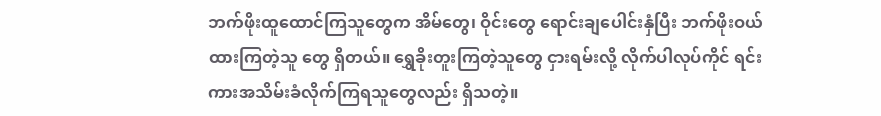ဘက်ဖိုးထူထောင်ကြသူတွေက အိမ်တွေ၊ ဝိုင်းတွေ ရောင်းချပေါင်းနှံပြီး ဘက်ဖိုးဝယ်ထားကြတဲ့သူ တွေ ရှိတယ်။ ရွှေခိုးတူးကြတဲ့သူတွေ ငှားရမ်းလို့ လိုက်ပါလုပ်ကိုင် ရင်း ကားအသိမ်းခံလိုက်ကြရသူတွေလည်း ရှိသတဲ့။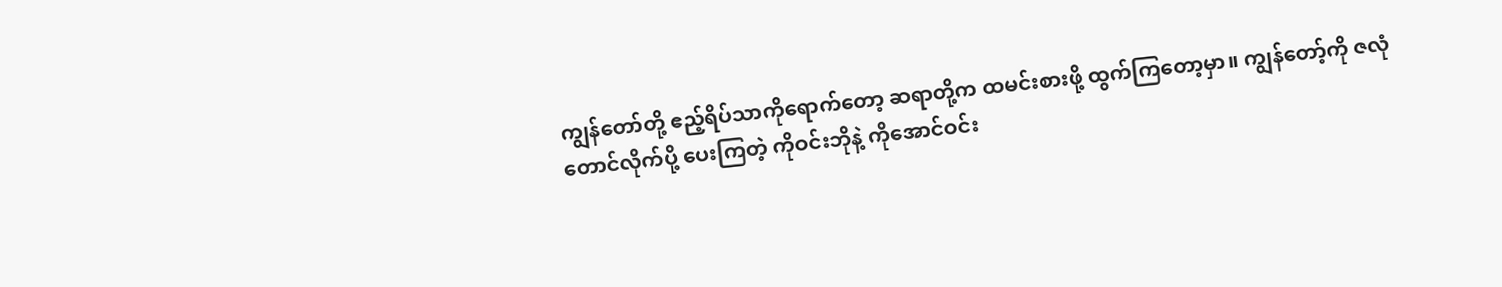ကျွန်တော်တို့ ဧည့်ရိပ်သာကိုရောက်တော့ ဆရာတို့က ထမင်းစားဖို့ ထွက်ကြတော့မှာ။ ကျွန်တော့်ကို ဇလုံတောင်လိုက်ပို့ ပေးကြတဲ့ ကိုဝင်းဘိုနဲ့ ကိုအောင်ဝင်း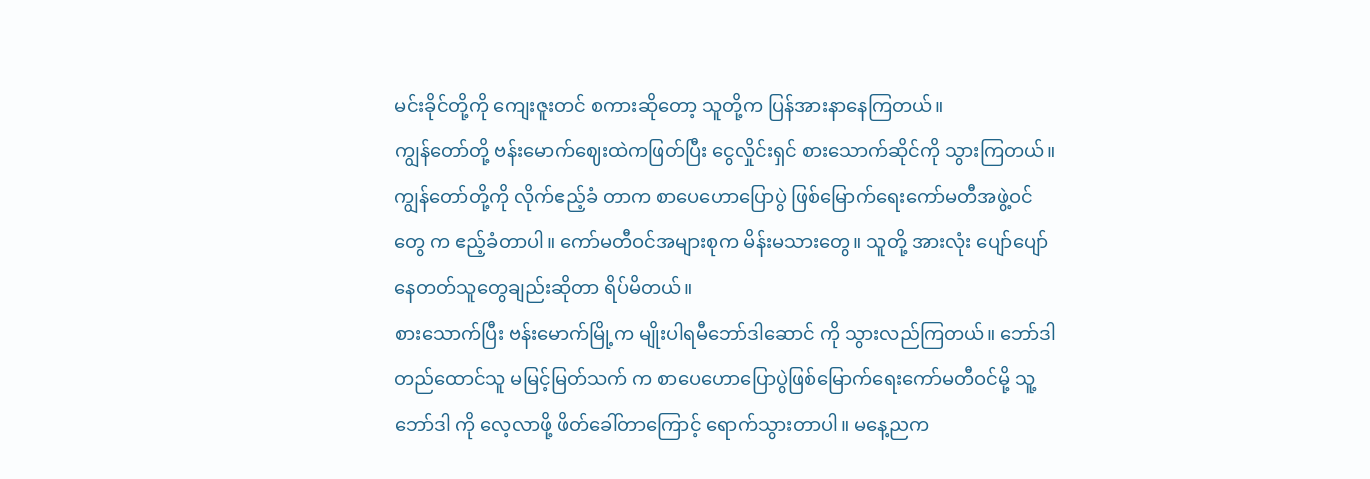မင်းခိုင်တို့ကို ကျေးဇူးတင် စကားဆိုတော့ သူတို့က ပြန်အားနာနေကြတယ်။
ကျွန်တော်တို့ ဗန်းမောက်ဈေးထဲကဖြတ်ပြီး ငွေလှိုင်းရှင် စားသောက်ဆိုင်ကို သွားကြတယ်။ ကျွန်တော်တို့ကို လိုက်ဧည့်ခံ တာက စာပေဟောပြောပွဲ ဖြစ်မြောက်ရေးကော်မတီအဖွဲ့ဝင်တွေ က ဧည့်ခံတာပါ။ ကော်မတီဝင်အများစုက မိန်းမသားတွေ။ သူတို့ အားလုံး ပျော်ပျော်နေတတ်သူတွေချည်းဆိုတာ ရိပ်မိတယ်။
စားသောက်ပြီး ဗန်းမောက်မြို့က မျိုးပါရမီဘော်ဒါဆောင် ကို သွားလည်ကြတယ်။ ဘော်ဒါတည်ထောင်သူ မမြင့်မြတ်သက် က စာပေဟောပြောပွဲဖြစ်မြောက်ရေးကော်မတီဝင်မို့ သူ့ဘော်ဒါ ကို လေ့လာဖို့ ဖိတ်ခေါ်တာကြောင့် ရောက်သွားတာပါ။ မနေ့ညက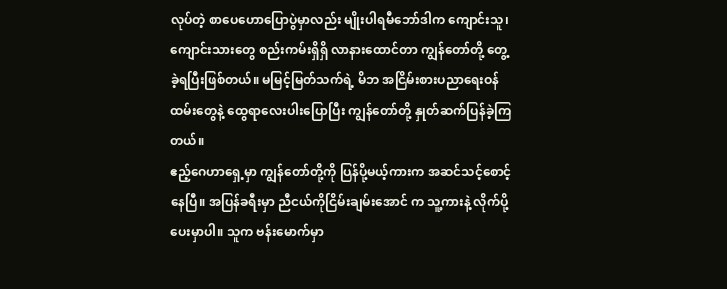လုပ်တဲ့ စာပေဟောပြောပွဲမှာလည်း မျိုးပါရမီဘော်ဒါက ကျောင်းသူ၊ ကျောင်းသားတွေ စည်းကမ်းရှိရှိ လာနားထောင်တာ ကျွန်တော်တို့ တွေ့ခဲ့ရပြီးဖြစ်တယ်။ မမြင့်မြတ်သက်ရဲ့ မိဘ အငြိမ်းစားပညာရေးဝန်ထမ်းတွေနဲ့ ထွေရာလေးပါးပြောပြီး ကျွန်တော်တို့ နှုတ်ဆက်ပြန်ခဲ့ကြတယ်။
ဧည့်ဂေဟာရှေ့မှာ ကျွန်တော်တို့ကို ပြန်ပို့မယ့်ကားက အဆင်သင့်စောင့်နေပြီ။ အပြန်ခရီးမှာ ညီငယ်ကိုငြိမ်းချမ်းအောင် က သူ့ကားနဲ့ လိုက်ပို့ပေးမှာပါ။ သူက ဗန်းမောက်မှာ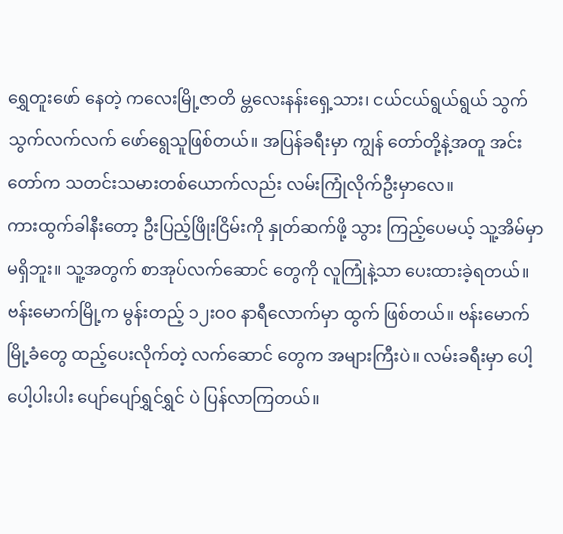ရွှေတူးဖော် နေတဲ့ ကလေးမြို့ဇာတိ မ္တလေးနန်းရှေ့သား၊ ငယ်ငယ်ရွယ်ရွယ် သွက်သွက်လက်လက် ဖော်ရွေသူဖြစ်တယ်။ အပြန်ခရီးမှာ ကျွန် တော်တို့နဲ့အတူ အင်းတော်က သတင်းသမားတစ်ယောက်လည်း လမ်းကြုံလိုက်ဦးမှာလေ။
ကားထွက်ခါနီးတော့ ဦးပြည့်ဖြိုးငြိမ်းကို နှုတ်ဆက်ဖို့ သွား ကြည့်ပေမယ့် သူ့အိမ်မှာ မရှိဘူး။ သူ့အတွက် စာအုပ်လက်ဆောင် တွေကို လူကြုံနဲ့သာ ပေးထားခဲ့ရတယ်။
ဗန်းမောက်မြို့က မွန်းတည့် ၁၂းဝဝ နာရီလောက်မှာ ထွက် ဖြစ်တယ်။ ဗန်းမောက်မြို့ခံတွေ ထည့်ပေးလိုက်တဲ့ လက်ဆောင် တွေက အများကြီးပဲ။ လမ်းခရီးမှာ ပေါ့ပေါ့ပါးပါး ပျော်ပျော်ရွှင်ရွှင် ပဲ ပြန်လာကြတယ်။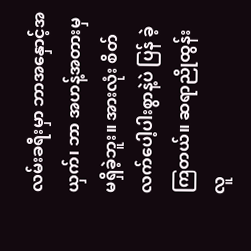လမ်းခရီးမှာ ဘာအနှောင့်အယှက်၊ ဘာ အဟန့်အတားမှ မရှိခဲ့ဘူး။ အားလုံး စိတ်လက်ပေါ့ပါးစွာနဲ့ပဲ ပြန် ခဲ့ကြတယ်။ ဆရာညိုထွန်းလူ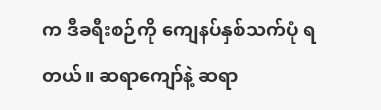က ဒီခရီးစဉ်ကို ကျေနပ်နှစ်သက်ပုံ ရတယ်။ ဆရာကျော်နဲ့ ဆရာ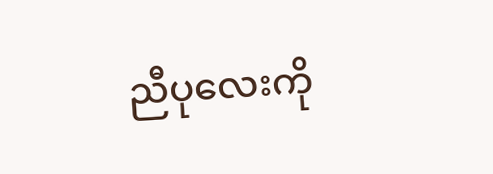ညီပုလေးကို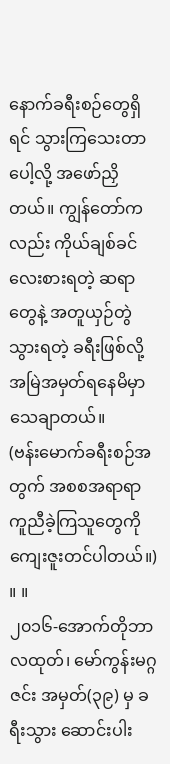နောက်ခရီးစဉ်တွေရှိရင် သွားကြသေးတာပေါ့လို့ အဖော်ညှိတယ်။ ကျွန်တော်ကလည်း ကိုယ်ချစ်ခင်လေးစားရတဲ့ ဆရာတွေနဲ့ အတူယှဉ်တွဲသွားရတဲ့ ခရီးဖြစ်လို့ အမြဲအမှတ်ရနေမိမှာ သေချာတယ်။
(ဗန်းမောက်ခရီးစဉ်အတွက် အစစအရာရာ ကူညီခဲ့ကြသူတွေကို ကျေးဇူးတင်ပါတယ်။) ။ ။
၂၀၁၆-အောက်တိုဘာလထုတ်၊ မော်ကွန်းမဂ္ဂဇင်း အမှတ်(၃၉) မှ ခရီးသွား ဆောင်းပါး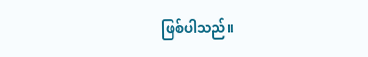ဖြစ်ပါသည်။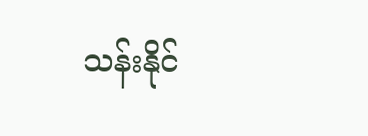သန်းနိုင်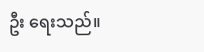ဦး ရေးသည်။